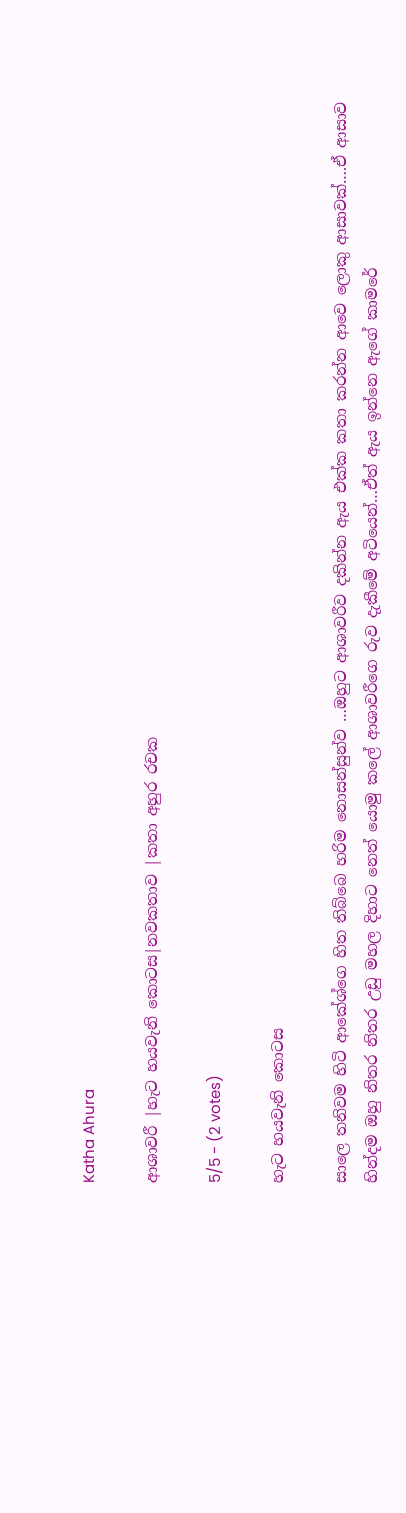Katha Ahura

ආශාවරී |හැට හයවැනි කොටස|නවකතාව |කතා අහුර රචක

5/5 - (2 votes)

හැට හයවැනි කොටස

සාලෙ තනිවම හිටි ආකේශ්ගෙ හිත තිබ්බෙ හරිම නොසන්සුන්ව …ඔහුට ආශාවරීව දකින්න ඇය එක්ක කතා කරන්න ආවෙ ලොකු ආසාවක්….ඒ ආසාව හින්දම ඔහු නිතර නිතර උඩු මහල දිහාට නෙත් යොමු කලේ ආශාවරීගෙ රුව දැකීමේ අටියෙන්…ඒත් ඇය ඉන්නෙ ඇගේ කාමරේ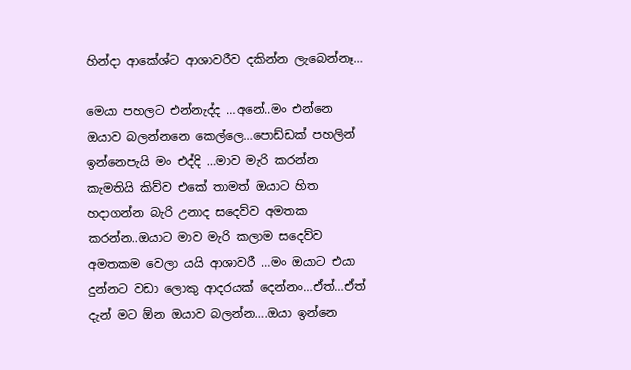හින්දා ආකේශ්ට ආශාවරීව දකින්න ලැබෙන්නෑ…

මෙයා පහලට එන්නැද්ද …අනේ..මං එන්නෙ ඔයාව බලන්නනෙ කෙල්ලෙ…පොඩ්ඩක් පහලින් ඉන්නෙපැයි මං එද්දි …මාව මැරි කරන්න කැමතියි කිව්ව එකේ තාමත් ඔයාට හිත හදාගන්න බැරි උනාද සදෙව්ව අමතක කරන්න..ඔයාට මාව මැරි කලාම සදෙව්ව අමතකම වෙලා යයි ආශාවරී …මං ඔයාට එයා දුන්නට වඩා ලොකු ආදරයක් දෙන්නං…ඒත්…ඒත් දැන් මට ඕන ඔයාව බලන්න….ඔයා ඉන්නෙ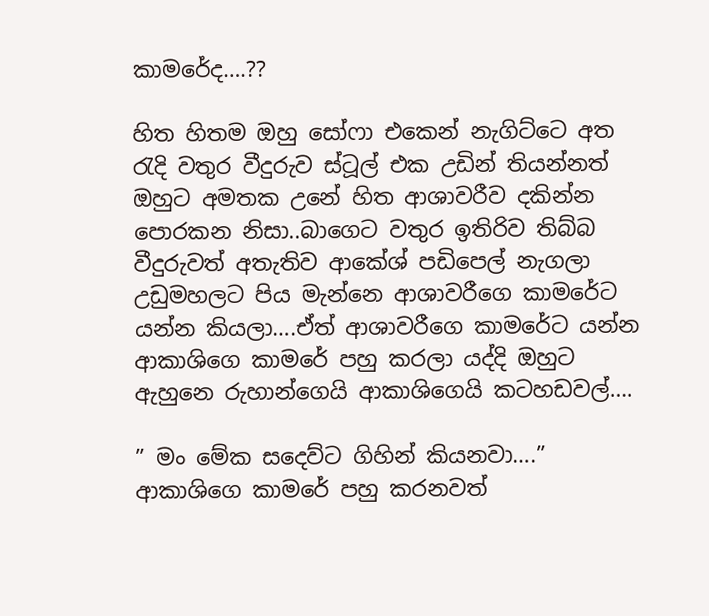කාමරේද….??

හිත හිතම ඔහු සෝෆා එකෙන් නැගිට්ටෙ අත රැදි වතුර වීදුරුව ස්ටූල් එක උඩින් තියන්නත් ඔහුට අමතක උනේ හිත ආශාවරීව දකින්න පොරකන නිසා..බාගෙට වතුර ඉතිරිව තිබ්බ වීදුරුවත් අතැතිව ආකේශ් පඩිපෙල් නැගලා උඩුමහලට පිය මැන්නෙ ආශාවරීගෙ කාමරේට යන්න කියලා….ඒත් ආශාවරීගෙ කාමරේට යන්න ආකාශිගෙ කාමරේ පහු කරලා යද්දි ඔහුට ඇහුනෙ රුහාන්ගෙයි ආකාශිගෙයි කටහඩවල්….

” මං මේක සදෙව්ට ගිහින් කියනවා….” ආකාශිගෙ කාමරේ පහු කරනවත්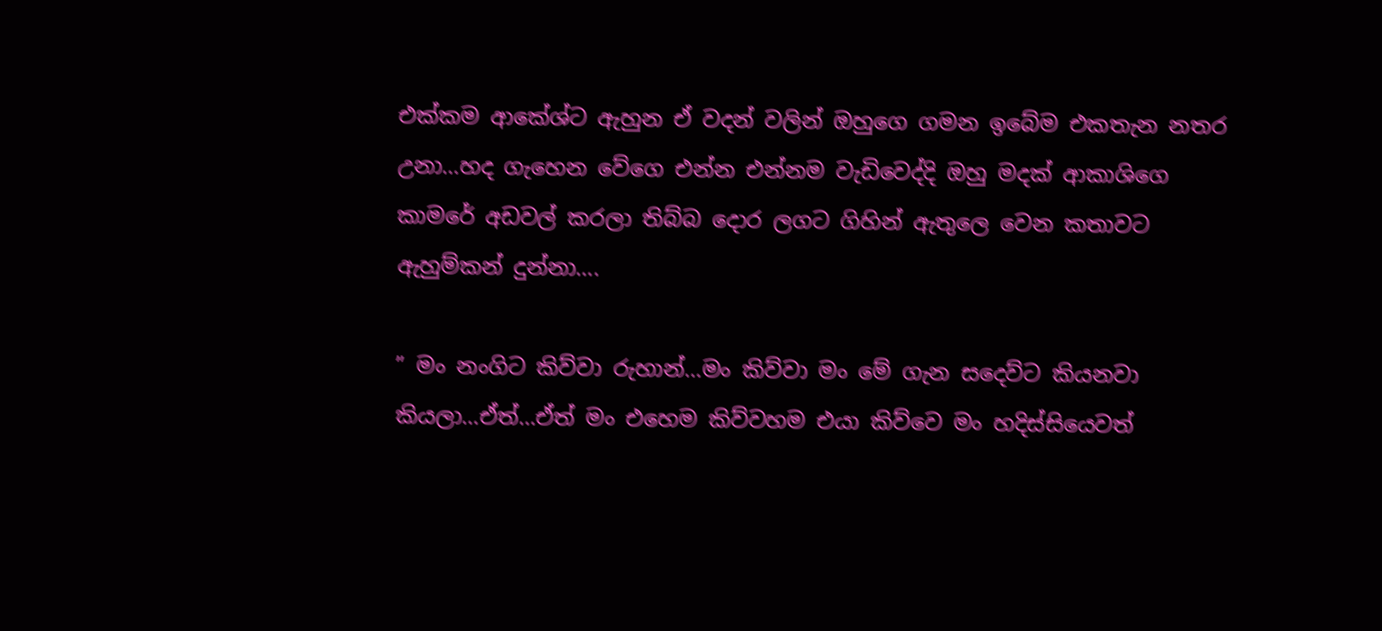එක්කම ආකේශ්ට ඇහුන ඒ වදන් වලින් ඔහුගෙ ගමන ඉබේම එකතැන නතර උනා…හද ගැහෙන වේගෙ එන්න එන්නම වැඩිවෙද්දි ඔහු මදක් ආකාශිගෙ කාමරේ අඩවල් කරලා තිබ්බ දොර ලගට ගිහින් ඇතුලෙ වෙන කතාවට ඇහුම්කන් දුන්නා….

” මං නංගිට කිව්වා රුහාන්…මං කිව්වා මං මේ ගැන සදෙව්ට කියනවා කියලා…ඒත්…ඒත් මං එහෙම කිව්වහම එයා කිව්වෙ මං හදිස්සියෙවත්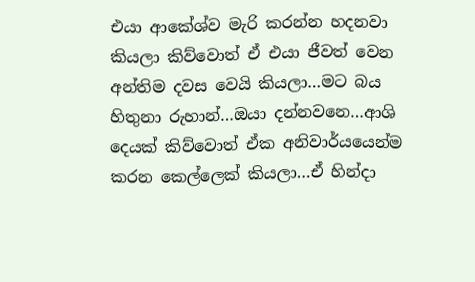එයා ආකේශ්ව මැරි කරන්න හදනවා කියලා කිව්වොත් ඒ එයා ජීවත් වෙන අන්තිම දවස වෙයි කියලා…මට බය හිතුනා රුහාන්…ඔයා දන්නවනෙ…ආශි දෙයක් කිව්වොත් ඒක අනිවාර්යයෙන්ම කරන කෙල්ලෙක් කියලා…ඒ හින්දා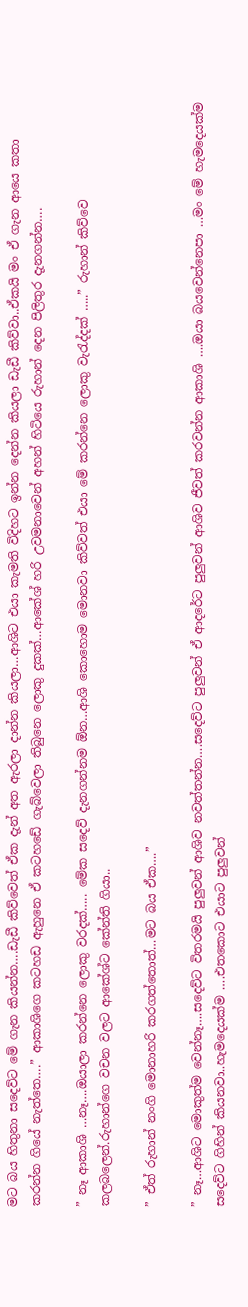මට බය හිතුනා සදෙව්ට මේ ගැන කියන්න….ඩැඩී කිව්වෙත් ඒක දැන් අත ඇරලා දාන්න කියලා…ආශිට එයා කැමති විදිහට ඉන්න දෙන්න කියලා ඩැඩී කිව්වා..ඒකයි මං ඒ ගැන ආයෙ කතා කරන්න ගියේ නැත්තෙ….” ආකාශිගෙ කටහඩ ඇහුනෙ ඒ කටහඩේ ගැබ්වෙලා තිබුනෙ ලොකු දුකක්…ආකේශ් හරි උවමනාවෙන් අහන් හිටියෙ රුහාන් දෙන පිලිතුර දැනගන්න….

” නෑ ආකාශි …නෑ….ඔයාලා කරන්නෙ ලොකු වරදක්….. මේක සදෙව් දැනගන්නම ඕන…ආශි කොහොම මොනවා කිව්වත් එයා මේ කරන්නෙ ලොකු වැරැද්දක් …..” රුහාන් කිව්වෙ කලබලෙන්.රුහාන්ගෙ වචන වලට ආකේශ්ට කේන්ති ගියා..

” ඒත් රුහාන් නංගි මොනාහරි කරගත්තොත්…මට බය ඒක….”

” නෑ…ආශිට මොකුත්ම වෙන්නෑ….සදෙව්ට විතරමයි පුලුවන් ආශිව නවත්තන්න….සදෙව්ට පුලුවන් ඒ ආදරේට පුලුවන් ආශිව ජීවත් කරවන්න ආකාශි ….ඔයා බයවෙන්නෙපා …මං මේ හැමදෙයක්ම සදෙව්ට ගිහින් කියනවා..හැමදෙයක්ම ….එතකොට එයාට පුලුවන්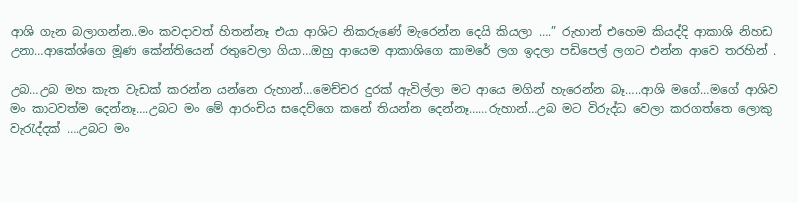ආශි ගැන බලාගන්න..මං කවදාවත් හිතන්නෑ එයා ආශිට නිකරුණේ මැරෙන්න දෙයි කියලා ….” රුහාන් එහෙම කියද්දි ආකාශි නිහඩ උනා…ආකේශ්ගෙ මූණ කේන්තියෙන් රතුවෙලා ගියා…ඔහු ආයෙම ආකාශිගෙ කාමරේ ලග ඉදලා පඩිපෙල් ලගට එන්න ආවෙ තරහින් .

උබ…උබ මහ කැත වැඩක් කරන්න යන්නෙ රුහාන්…මෙච්චර දුරක් ඇවිල්ලා මට ආයෙ මගින් හැරෙන්න බෑ…..ආශි මගේ…මගේ ආශිව මං කාටවත්ම දෙන්නෑ….උබට මං මේ ආරංචිය සදෙව්ගෙ කනේ තියන්න දෙන්නෑ……රුහාන්…උබ මට විරුද්ධ වෙලා කරගත්තෙ ලොකු වැරැද්දක් ….උබට මං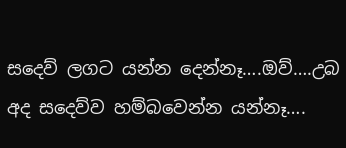සදෙව් ලගට යන්න දෙන්නෑ….ඔව්….උබ අද සදෙව්ව හම්බවෙන්න යන්නෑ….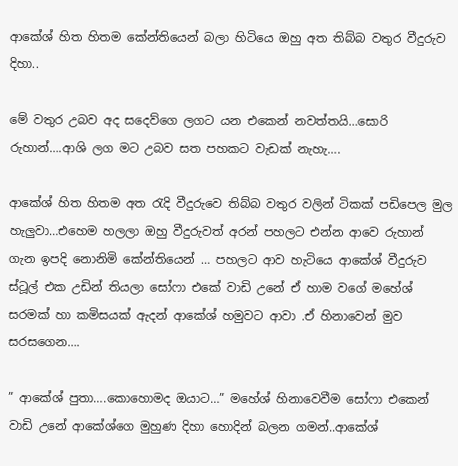ආකේශ් හිත හිතම කේන්තියෙන් බලා හිටියෙ ඔහු අත තිබ්බ වතුර වීදුරුව දිහා..

මේ වතුර උබව අද සදෙව්ගෙ ලගට යන එකෙන් නවත්තයි…සොරි රුහාන්….ආශි ලග මට උබව සත පහකට වැඩක් නැහැ….

ආකේශ් හිත හිතම අත රැදි වීදුරුවෙ තිබ්බ වතුර වලින් ටිකක් පඩිපෙල මුල හැලුවා…එහෙම හලලා ඔහු වීදුරුවත් අරන් පහලට එන්න ආවෙ රුහාන් ගැන ඉපදි නොනිමි කේන්තියෙන් … පහලට ආව හැටියෙ ආකේශ් වීදුරුව ස්ටූල් එක උඩින් තියලා සෝෆා එකේ වාඩි උනේ ඒ හාම වගේ මහේශ් සරමක් හා කමිසයක් ඇදන් ආකේශ් හමුවට ආවා .ඒ හිනාවෙන් මුව සරසගෙන….

” ආකේශ් පුතා….කොහොමද ඔයාට…” මහේශ් හිනාවෙවීම සෝෆා එකෙන් වාඩි උනේ ආකේශ්ගෙ මුහුණ දිහා හොදින් බලන ගමන්..ආකේශ්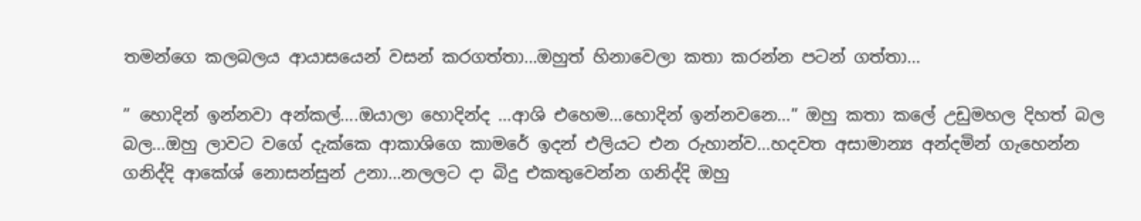තමන්ගෙ කලබලය ආයාසයෙන් වසන් කරගත්තා…ඔහුත් හිනාවෙලා කතා කරන්න පටන් ගත්තා…

” හොදින් ඉන්නවා අන්කල්….ඔයාලා හොදින්ද …ආශි එහෙම…හොදින් ඉන්නවනෙ…” ඔහු කතා කලේ උඩුමහල දිහත් බල බල…ඔහු ලාවට වගේ දැක්කෙ ආකාශිගෙ කාමරේ ඉදන් එලියට එන රුහාන්ව…හදවත අසාමාන්‍ය අන්දමින් ගැහෙන්න ගනිද්දි ආකේශ් නොසන්සුන් උනා…නලලට දා බිදු එකතුවෙන්න ගනිද්දි ඔහු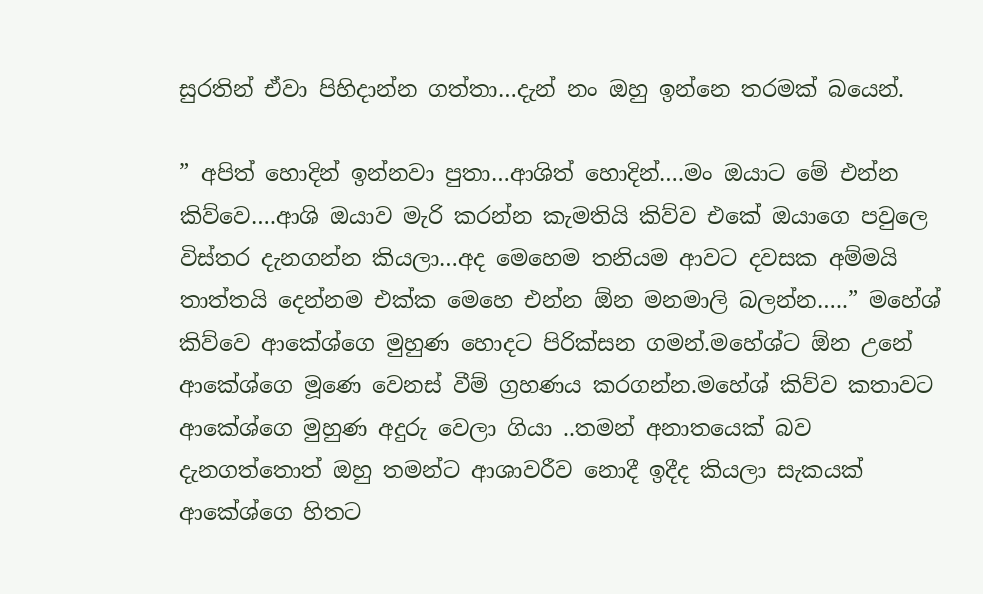සුරතින් ඒවා පිහිදාන්න ගත්තා…දැන් නං ඔහු ඉන්නෙ තරමක් බයෙන්.

” අපිත් හොදින් ඉන්නවා පුතා…ආශිත් හොදින්….මං ඔයාට මේ එන්න කිව්වෙ….ආශි ඔයාව මැරි කරන්න කැමතියි කිව්ව එකේ ඔයාගෙ පවුලෙ විස්තර දැනගන්න කියලා…අද මෙහෙම තනියම ආවට දවසක අම්මයි තාත්තයි දෙන්නම එක්ක මෙහෙ එන්න ඕන මනමාලි බලන්න…..” මහේශ් කිව්වෙ ආකේශ්ගෙ මුහුණ හොදට පිරික්සන ගමන්.මහේශ්ට ඕන උනේ ආකේශ්ගෙ මූණෙ වෙනස් වීම් ග්‍රහණය කරගන්න.මහේශ් කිව්ව කතාවට ආකේශ්ගෙ මුහුණ අදුරු වෙලා ගියා ..තමන් අනාතයෙක් බව දැනගත්තොත් ඔහු තමන්ට ආශාවරීව නොදී ඉදීද කියලා සැකයක් ආකේශ්ගෙ හිතට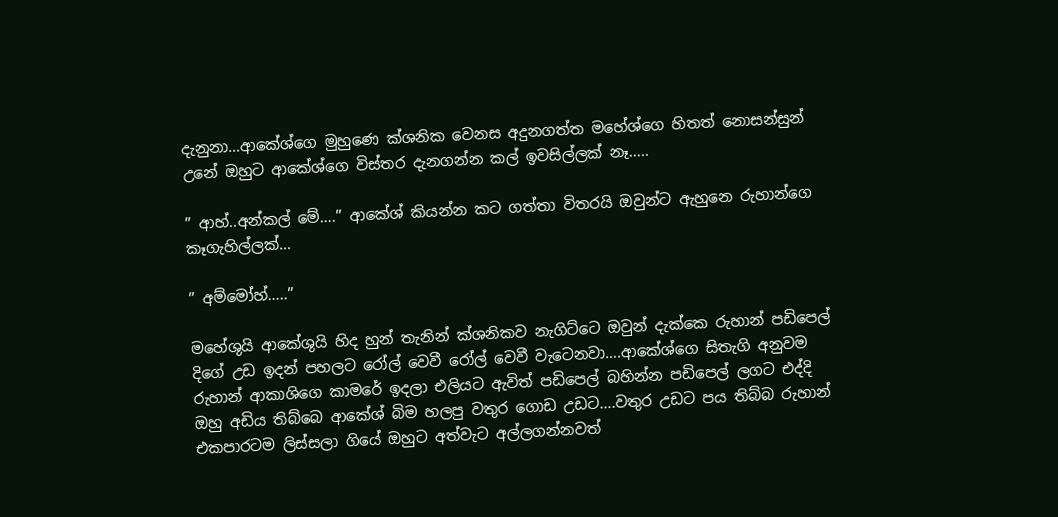දැනුනා…ආකේශ්ගෙ මුහුණෙ ක්ශනික වෙනස අදුනගත්ත මහේශ්ගෙ හිතත් නොසන්සුන් උනේ ඔහුට ආකේශ්ගෙ විස්තර දැනගන්න කල් ඉවසිල්ලක් නෑ…..

” ආහ්..අන්කල් මේ….” ආකේශ් කියන්න කට ගත්තා විතරයි ඔවුන්ට ඇහුනෙ රුහාන්ගෙ කෑගැහිල්ලක්…

” අම්මෝහ්…..”

මහේශුයි ආකේශුයි හිද හුන් තැනින් ක්ශනිකව නැගිට්ටෙ ඔවුන් දැක්කෙ රුහාන් පඩිපෙල් දිගේ උඩ ඉදන් පහලට රෝල් වෙවී රෝල් වෙවී වැටෙනවා….ආකේශ්ගෙ සිතැගි අනුවම රුහාන් ආකාශිගෙ කාමරේ ඉදලා එලියට ඇවිත් පඩිපෙල් බහින්න පඩිපෙල් ලගට එද්දි ඔහු අඩිය තිබ්බෙ ආකේශ් බිම හලපු වතුර ගොඩ උඩට….වතුර උඩට පය තිබ්බ රුහාන් එකපාරටම ලිස්සලා ගියේ ඔහුට අත්වැට අල්ලගන්නවත්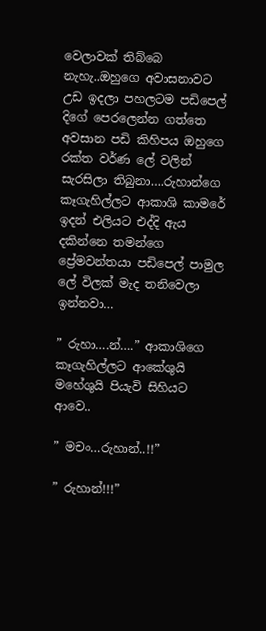වෙලාවක් තිබ්බෙ නැහැ..ඔහුගෙ අවාසනාවට උඩ ඉදලා පහලටම පඩිපෙල් දිගේ පෙරලෙන්න ගත්තෙ අවසාන පඩි කිහිපය ඔහුගෙ රක්ත වර්ණ ලේ වලින් සැරසිලා තිබුනා….රුහාන්ගෙ කෑගැහිල්ලට ආකාශි කාමරේ ඉදන් එලියට එද්දි ඇය දකින්නෙ තමන්ගෙ ප්‍රේමවන්තයා පඩිපෙල් පාමුල ලේ විලක් මැද තනිවෙලා ඉන්නවා…

” රුහා….න්….” ආකාශිගෙ කෑගැහිල්ලට ආකේශුයි මහේශුයි පියැවි සිහියට ආවෙ..

” මචං…රුහාන්..!!”

” රුහාන්!!!”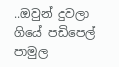..ඔවුන් දුවලා ගියේ පඩිපෙල් පාමුල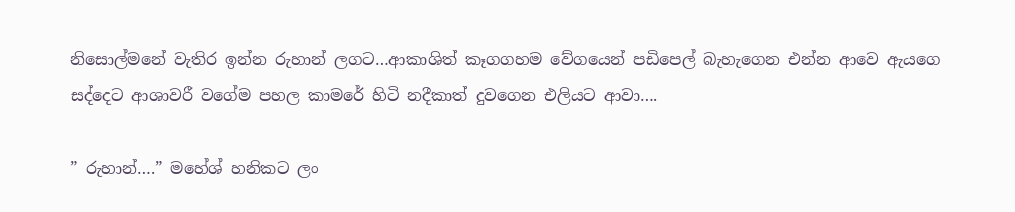නිසොල්මනේ වැතිර ඉන්න රුහාන් ලගට…ආකාශිත් කෑගගහම වේගයෙන් පඩිපෙල් බැහැගෙන එන්න ආවෙ ඇයගෙ සද්දෙට ආශාවරී වගේම පහල කාමරේ හිටි නදීකාත් දුවගෙන එලියට ආවා….

” රුහාන්….” මහේශ් හනිකට ලං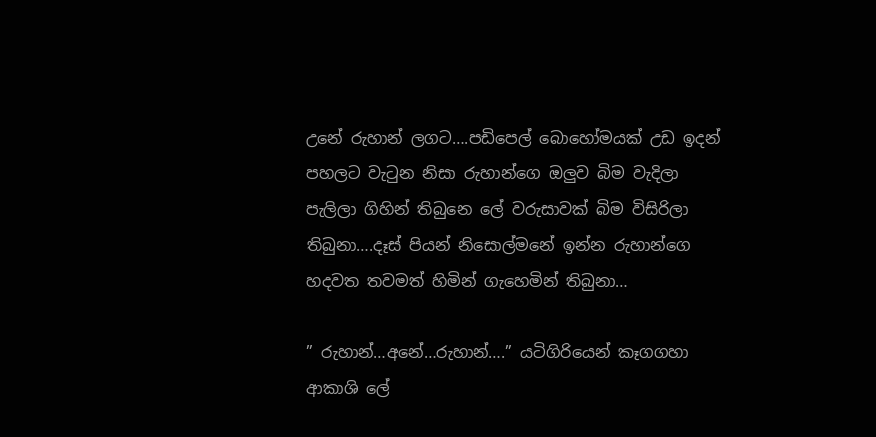උනේ රුහාන් ලගට….පඩිපෙල් බොහෝමයක් උඩ ඉදන් පහලට වැටුන නිසා රුහාන්ගෙ ඔලුව බිම වැදිලා පැලිලා ගිහින් තිබුනෙ ලේ වරුසාවක් බිම විසිරිලා තිබුනා….දෑස් පියන් නිසොල්මනේ ඉන්න රුහාන්ගෙ හදවත තවමත් හිමින් ගැහෙමින් තිබුනා…

” රුහාන්…අනේ…රුහාන්….” යටිගිරියෙන් කෑගගහා ආකාශි ලේ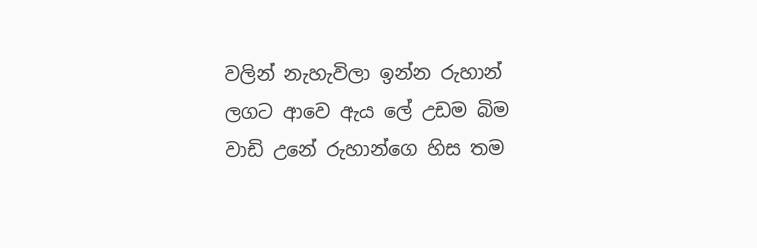වලින් නැහැවිලා ඉන්න රුහාන් ලගට ආවෙ ඇය ලේ උඩම බිම වාඩි උනේ රුහාන්ගෙ හිස තම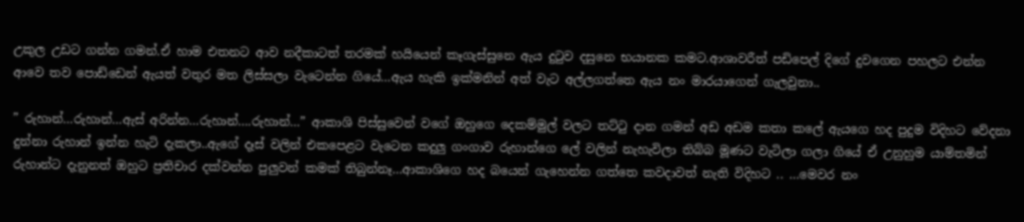උකුල උඩට ගන්න ගමන්.ඒ හාම එතනට ආව නදීකාටත් තරමක් හයියෙන් කෑගැස්සුනෙ ඇය දුටුව දසුනෙ භයානක කමට.ආශාවරීත් පඩිපෙල් දිගේ දුවගෙන පහලට එන්න ආවෙ තව පොඩ්ඩෙන් ඇයත් වතුර මත ලිස්සලා වැටෙන්න ගියේ…ඇය හැකි ඉක්මනින් අත් වැට අල්ලගත්තෙ ඇය නං මාරයාගෙන් ගැලවුනා..

” රුහාන්…රුහාන්…ඇස් අරින්න…රුහාන්….රුහාන්…” ආකාශි පිස්සුවෙන් වගේ ඔහුගෙ දෙකම්මුල් වලට තට්ටු දාන ගමන් අඩ අඩම කතා කලේ ඇයගෙ හද පුදුම විදිහට වේදනා දුන්නා රුහාන් ඉන්න හැටි දැකලා..ඇගේ දෑස් වලින් එකපෙළට වැටෙන කදුලු ගංගාව රුහාන්ගෙ ලේ වලින් නැහැවිලා තිබ්බ මූණට වැටිලා ගලා ගියේ ඒ උනුහුම යාම්තමින් රුහාන්ට දැනුනත් ඔහුට ප්‍රතිචාර දක්වන්න පුලුවන් කමක් තිබුන්නෑ…ආකාශිගෙ හද බයෙන් ගැහෙන්න ගත්තෙ කවදාවත් නැති විදිහට .. …මෙවර නං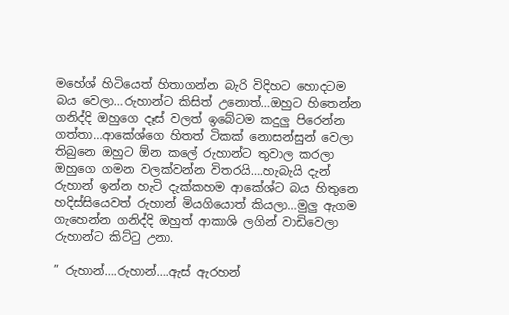මහේශ් හිටියෙත් හිතාගන්න බැරි විදිහට හොදටම බය වෙලා…රුහාන්ට කිසිත් උනොත්…ඔහුට හිතෙන්න ගනිද්දි ඔහුගෙ දෑස් වලත් ඉබේටම කදුලු පිරෙන්න ගත්තා…ආකේශ්ගෙ හිතත් ටිකක් නොසන්සුන් වෙලා තිබුනෙ ඔහුට ඕන කලේ රුහාන්ට තුවාල කරලා ඔහුගෙ ගමන වලක්වන්න විතරයි….හැබැයි දැන් රුහාන් ඉන්න හැටි දැක්කහම ආකේශ්ට බය හිතුනෙ හදිස්සියෙවත් රුහාන් මියගියොත් කියලා…මුලු ඇගම ගැහෙන්න ගනිද්දි ඔහුත් ආකාශි ලගින් වාඩිවෙලා රුහාන්ට කිට්ටු උනා.

” රුහාන්….රුහාන්….ඇස් ඇරහන්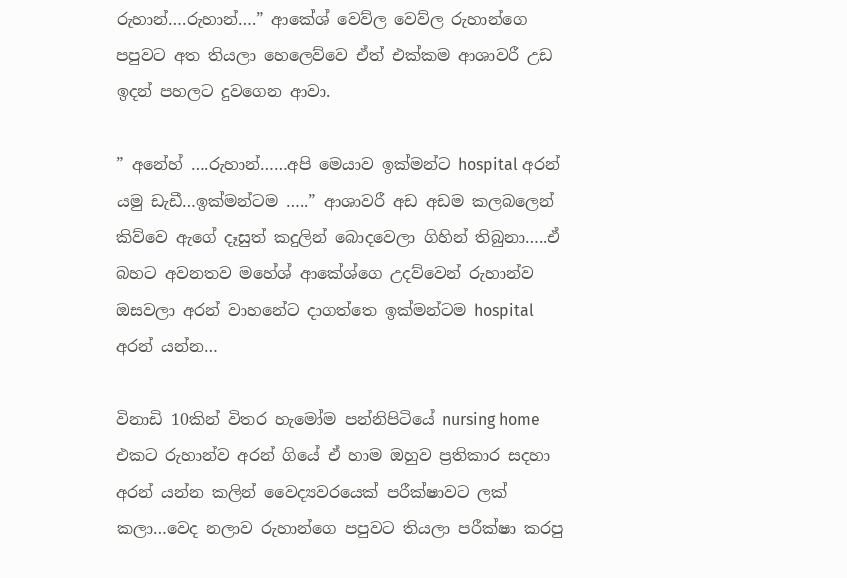රුහාන්….රුහාන්….” ආකේශ් වෙව්ල වෙව්ල රුහාන්ගෙ පපුවට අත තියලා හෙලෙව්වෙ ඒත් එක්කම ආශාවරී උඩ ඉදන් පහලට දුවගෙන ආවා.

” අනේහ් ….රුහාන්……අපි මෙයාව ඉක්මන්ට hospital අරන් යමු ඩැඩී…ඉක්මන්ටම …..” ආශාවරී අඩ අඩම කලබලෙන් කිව්වෙ ඇගේ දෑසුත් කදුලින් බොදවෙලා ගිහින් තිබුනා…..ඒ බහට අවනතව මහේශ් ආකේශ්ගෙ උදව්වෙන් රුහාන්ව ඔසවලා අරන් වාහනේට දාගත්තෙ ඉක්මන්ටම hospital අරන් යන්න…

විනාඩි 10කින් විතර හැමෝම පන්නිපිටියේ nursing home එකට රුහාන්ව අරන් ගියේ ඒ හාම ඔහුව ප්‍රතිකාර සදහා අරන් යන්න කලින් වෛද්‍යවරයෙක් පරීක්ෂාවට ලක් කලා…වෙද නලාව රුහාන්ගෙ පපුවට තියලා පරීක්ෂා කරපු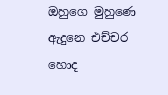ඔහුගෙ මුහුණෙ ඇදුනෙ එච්චර හොද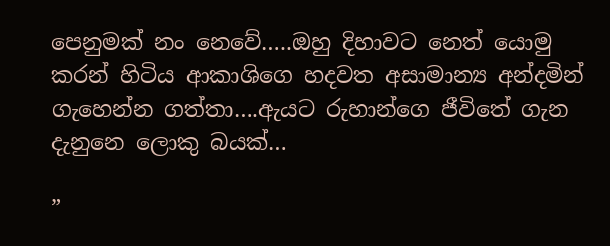පෙනුමක් නං නෙවේ…..ඔහු දිහාවට නෙත් යොමු කරන් හිටිය ආකාශිගෙ හදවත අසාමාන්‍ය අන්දමින් ගැහෙන්න ගත්තා….ඇයට රුහාන්ගෙ ජීවිතේ ගැන දැනුනෙ ලොකු බයක්…

”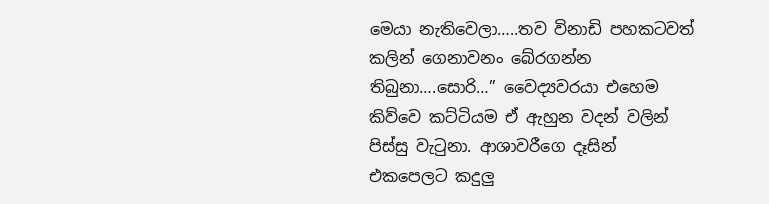මෙයා නැතිවෙලා…..තව විනාඩි පහකටවත් කලින් ගෙනාවනං බේරගන්න තිබුනා….සොරි…” වෛද්‍යවරයා එහෙම කිව්වෙ කට්ටියම ඒ ඇහුන වදන් වලින් පිස්සු වැටුනා. ආශාවරීගෙ දෑසින් එකපෙලට කදුලු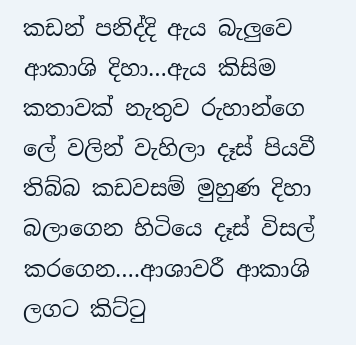කඩන් පනිද්දි ඇය බැලුවෙ ආකාශි දිහා…ඇය කිසිම කතාවක් නැතුව රුහාන්ගෙ ලේ වලින් වැහිලා දෑස් පියවී තිබ්බ කඩවසම් මුහුණ දිහා බලාගෙන හිටියෙ දෑස් විසල් කරගෙන….ආශාවරී ආකාශි ලගට කිට්ටු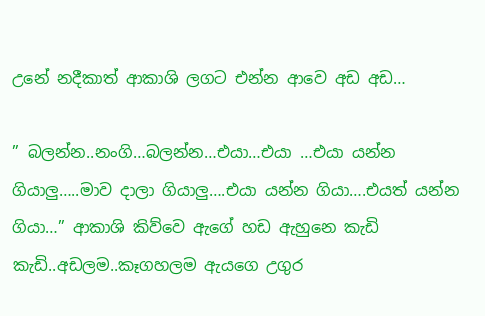උනේ නදීකාත් ආකාශි ලගට එන්න ආවෙ අඩ අඩ…

” බලන්න..නංගි…බලන්න…එයා…එයා …එයා යන්න ගියාලු…..මාව දාලා ගියාලු….එයා යන්න ගියා….එයත් යන්න ගියා…” ආකාශි කිව්වෙ ඇගේ හඩ ඇහුනෙ කැඩි කැඩි..අඩලම..කෑගහලම ඇයගෙ උගුර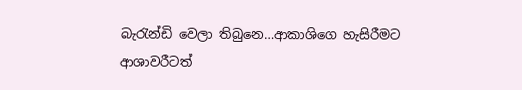බැරැන්ඩි වෙලා තිබුනෙ…ආකාශිගෙ හැසිරීමට ආශාවරීටත්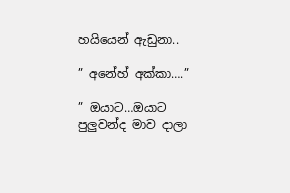හයියෙන් ඇඩුනා..

” අනේහ් අක්කා….”

” ඔයාට…ඔයාට පුලුවන්ද මාව දාලා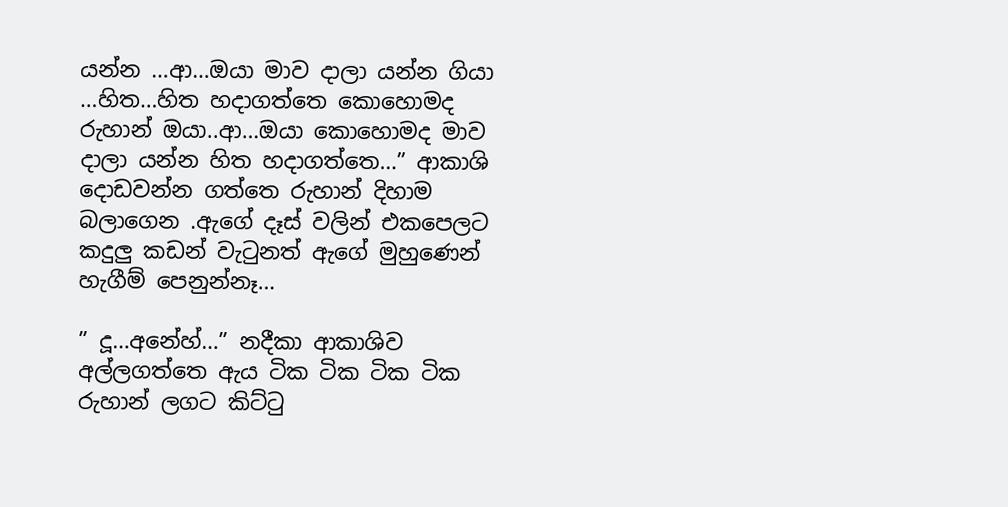යන්න …ආ…ඔයා මාව දාලා යන්න ගියා …හිත…හිත හදාගත්තෙ කොහොමද රුහාන් ඔයා..ආ…ඔයා කොහොමද මාව දාලා යන්න හිත හදාගත්තෙ…” ආකාශි දොඩවන්න ගත්තෙ රුහාන් දිහාම බලාගෙන .ඇගේ දෑස් වලින් එකපෙලට කදුලු කඩන් වැටුනත් ඇගේ මුහුණෙන් හැගීම් පෙනුන්නෑ…

” දූ…අනේහ්…” නදීකා ආකාශිව අල්ලගත්තෙ ඇය ටික ටික ටික ටික රුහාන් ලගට කිට්ටු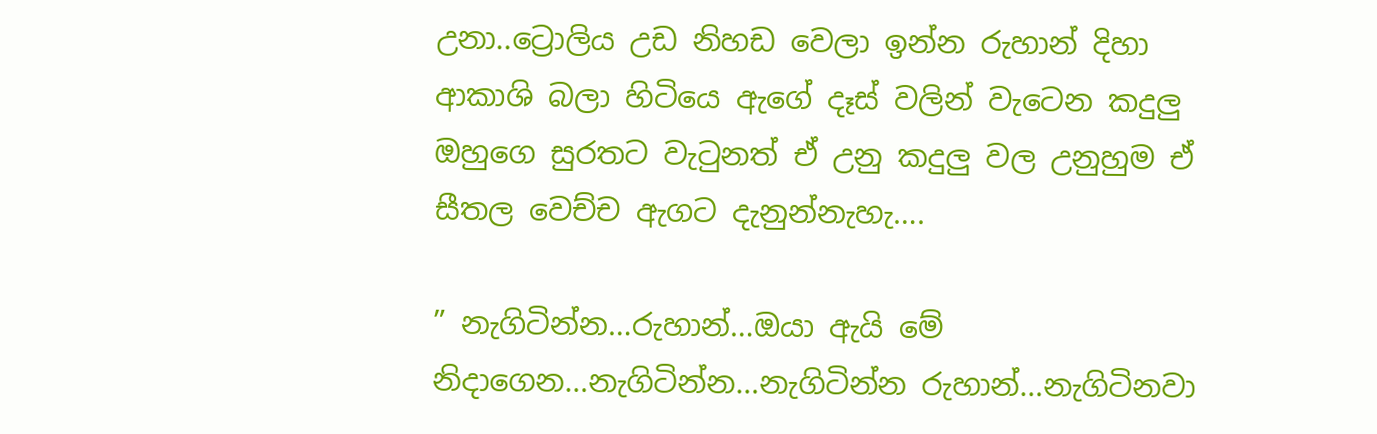උනා..ට්‍රොලිය උඩ නිහඩ වෙලා ඉන්න රුහාන් දිහා ආකාශි බලා හිටියෙ ඇගේ දෑස් වලින් වැටෙන කදුලු ඔහුගෙ සුරතට වැටුනත් ඒ උනු කදුලු වල උනුහුම ඒ සීතල වෙච්ච ඇගට දැනුන්නැහැ….

” නැගිටින්න…රුහාන්…ඔයා ඇයි මේ නිදාගෙන…නැගිටින්න…නැගිටින්න රුහාන්…නැගිටිනවා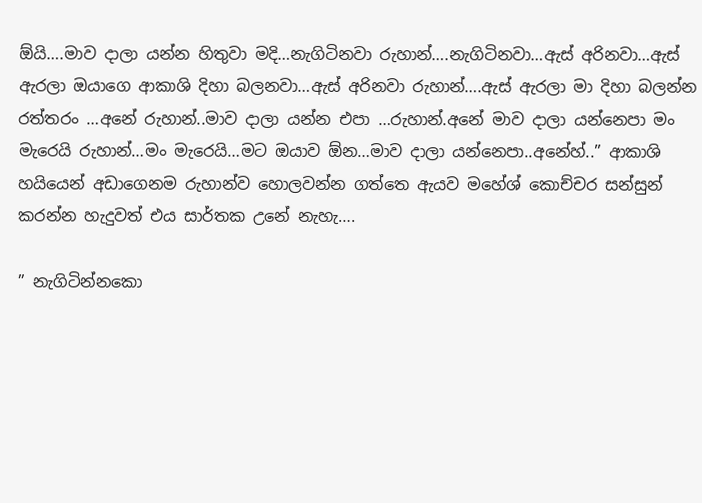ඕයි….මාව දාලා යන්න හිතුවා මදි…නැගිටිනවා රුහාන්….නැගිටිනවා…ඇස් අරිනවා…ඇස් ඇරලා ඔයාගෙ ආකාශි දිහා බලනවා…ඇස් අරිනවා රුහාන්….ඇස් ඇරලා මා දිහා බලන්න රත්තරං …අනේ රුහාන්..මාව දාලා යන්න එපා …රුහාන්.අනේ මාව දාලා යන්නෙපා මං මැරෙයි රුහාන්…මං මැරෙයි…මට ඔයාව ඕන…මාව දාලා යන්නෙපා..අනේහ්..” ආකාශි හයියෙන් අඩාගෙනම රුහාන්ව හොලවන්න ගත්තෙ ඇයව මහේශ් කොච්චර සන්සුන් කරන්න හැදුවත් එය සාර්තක උනේ නැහැ….

” නැගිටින්නකො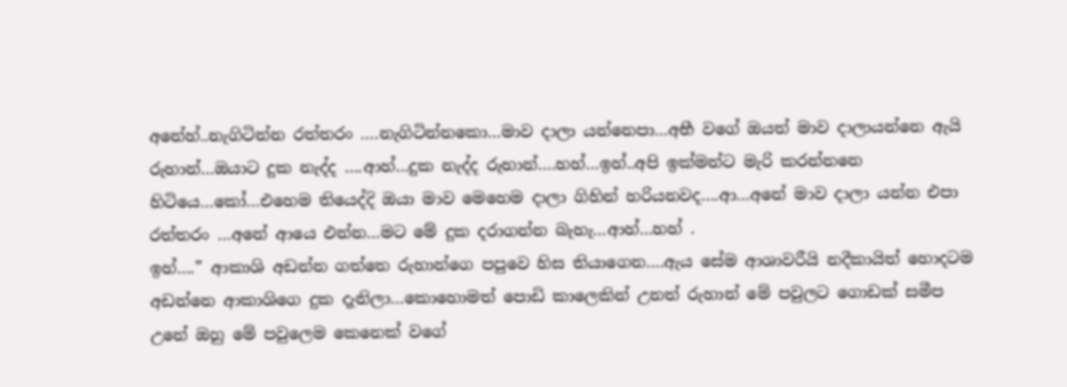අනේහ්..නැගිටින්න රත්තරං ….නැගිටින්නකො…මාව දාලා යන්නෙපා…අභී වගේ ඔයත් මාව දාලායන්නෙ ඇයි රුහාන්…ඔයාට දුක නැද්ද ….ආහ්…දුක නැද්ද රුහාන්….හහ්…ඉහ්..අපි ඉක්මන්ට මැරි කරන්නනෙ හිටියෙ…කෝ…එහෙම තියෙද්දි ඔයා මාව මෙහෙම දාලා ගිහින් හරියනවද….ආ…අනේ මාව දාලා යන්න එපා රත්තරං …අනේ ආයෙ එන්න…මට මේ දුක දරාගන්න බැහැ…ආහ්…හහ් .
ඉහ්….” ආකාශි අඩන්න ගත්තෙ රුහාන්ගෙ පපුවෙ හිස තියාගෙන….ඇය සේම ආශාවරීයි නදීකායිත් හොදටම අඩන්නෙ ආකාශිගෙ දුක දැනිලා…කොහොමත් පොඩි කාලෙකින් උනත් රුහාන් මේ පවුලට ගොඩක් සමීප උනේ ඔහු මේ පවුලෙම කෙනෙක් වගේ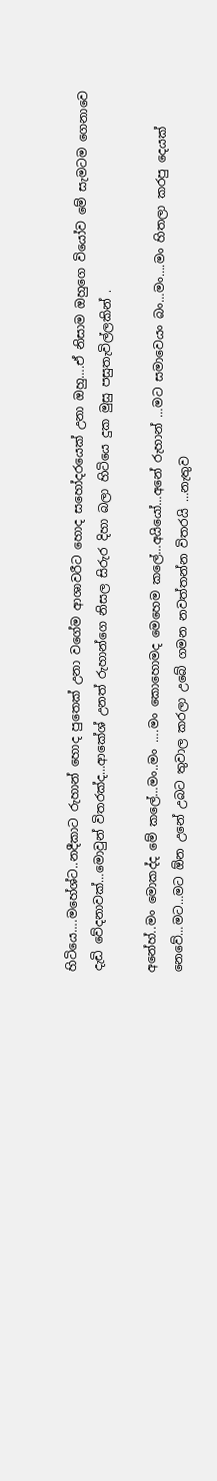හිටියෙ….මහේශ්ට..නදීකාට රුහාන් හොද පුතෙක් උනා වගේම ආශාවරීට හොද සහෝදරයෙක් උනා ඔහු….ඒ නිසාම ඔහුගෙ වියෝව මේ සැමටම ගෙනාවෙ දැඩි වේදනාවක්…මොවුන් විතරක්ද…ආකේශ් උනත් රුහාන්ගෙ නිසල සිරුර දිහා බලා හිටියෙ දුක මුසු පසුතැවිල්ලකින් .

අනේහ්..මං මොකද්ද මේ කලේ…මං..මං ….මං කොහොමද මෙහෙම කලේ…අයියෝ…අනේ රුහාන් …මට සමාවෙයං බං…මං….මං හිතලා කරපු දෙයක් නෙවේ…මට…මට ඕන උනේ උබට තුවාල කරලා උබේ ගමන නවත්තන්න විතරයි …නැතුව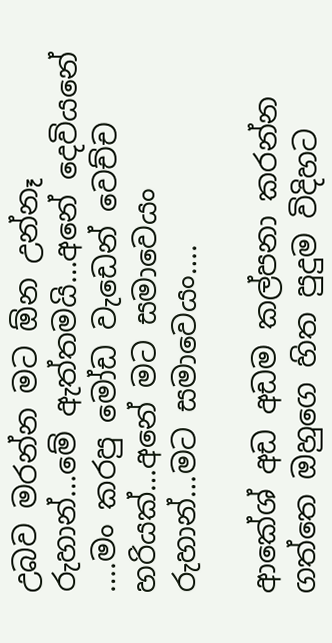උබව මරන්න මට ඕන උන්නෑ රුහාන්…මේ ඇත්තමයි…අනේ දෙවියනේ ….මං කරපු මෝඩ වැඩෙන් වෙච්ච හරියක්…අනේ මට සමාවෙයං රුහාන්…මට සමාවෙයං….

ආකේශ් අඩ අඩම කල්පනා කරන්න ගත්තෙ ඔහුගෙ හිත පුදුම විදිහට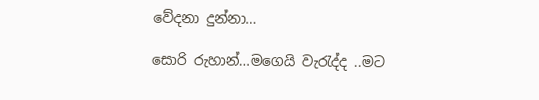වේදනා දුන්නා…

සොරි රුහාන්…මගෙයි වැරැද්ද ..මට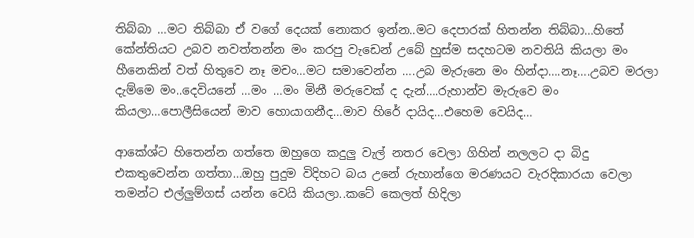තිබ්බා …මට තිබ්බා ඒ වගේ දෙයක් නොකර ඉන්න..මට දෙපාරක් හිතන්න තිබ්බා…හිතේ කේන්තියට උබව නවත්තන්න මං කරපු වැඩෙන් උබේ හුස්ම සදහටම නවතියි කියලා මං හීනෙකින් වත් හිතුවෙ නෑ මචං…මට සමාවෙන්න ….උබ මැරුනෙ මං හින්දා….නෑ….උබව මරලා දැම්මෙ මං..දෙවියනේ …මං …මං මිනී මරුවෙක් ද දැන්….රුහාන්ව මැරුවෙ මං කියලා…පොලීසියෙන් මාව හොයාගනීද…මාව හිරේ දායිද…එහෙම වෙයිද…

ආකේශ්ට හිතෙන්න ගත්තෙ ඔහුගෙ කදුලු වැල් නතර වෙලා ගිහින් නලලට දා බිදු එකතුවෙන්න ගත්තා…ඔහු පුදුම විදිහට බය උනේ රුහාන්ගෙ මරණයට වැරදිකාරයා වෙලා තමන්ට එල්ලුම්ගස් යන්න වෙයි කියලා..කටේ කෙලත් හිදිලා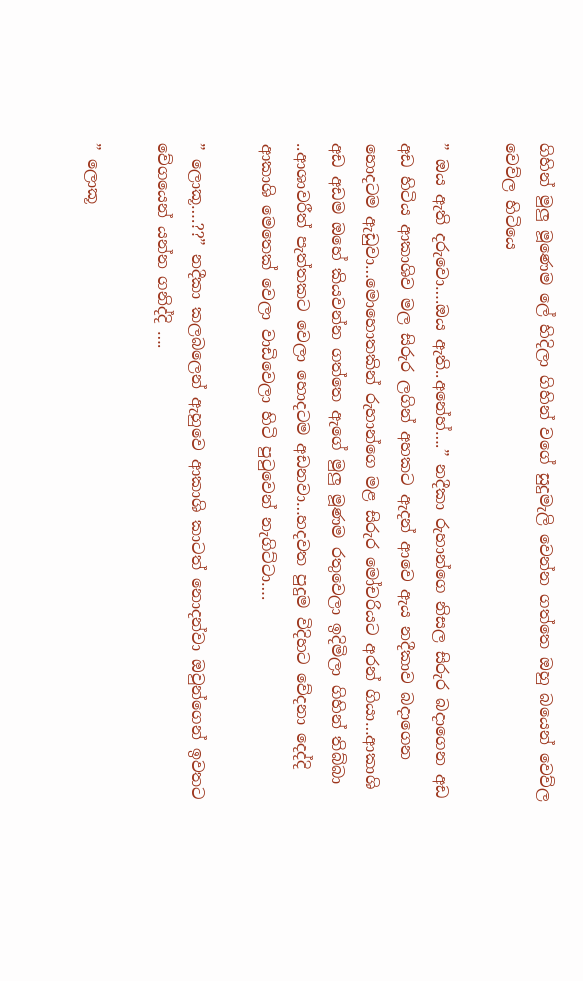ගිහින් මුලු මූණෙම ලේ හිදිලා ගිහින් වගේ සුදුමැලි වෙන්න ගත්තෙ ඔහු බයෙන් වෙව්ල වෙව්ල හිටියෙ

” ඔය ඇති දරුවො….ඔය ඇති..අනේහ්….” නදීකා රුහාන්ගෙ නිසල සිරුර බදාගෙන අඩ අඩ හිටිය ආකාශිව මල සිරුර ලගින් අහකට ඇදන් ආවෙ ඇය නදීකාව බදාගෙන හොදටම ඇඩුවා…මොහොතකින් රුහාන්ගෙ මළ සිරුර මෝචරියට අරන් ගියා…ආකාශි අඩ අඩම ඔහේ කියවන්න ගත්තෙ ඇගේ මුලු මූණම රතුවෙලා ඉදිමිලා ගිහින් තිබ්බා ..ආශාවරීත් පැත්තකට වෙලා හොදටම අඩනවා…හදවත පුදුම විදිහට වේදනා දෙද්දි ආකාශි මෙතෙක් වෙලා වාඩිවෙලා හිටි පුටුවෙන් නැගිට්ටා….

” ලොකූ….??” නදීකා කලබලෙන් ඇහුවෙ ආකාශි කාටත් නොදන්වා ඔවුන්ගෙන් ඉවතට වේගයෙන් යන්න ගනිද්දි ….

” ලොකූ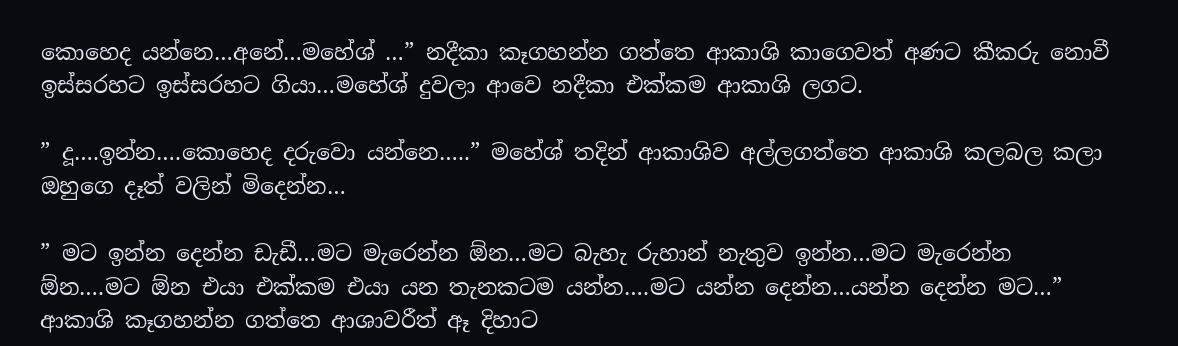කොහෙද යන්නෙ…අනේ…මහේශ් …” නදීකා කෑගහන්න ගත්තෙ ආකාශි කාගෙවත් අණට කීකරු නොවී ඉස්සරහට ඉස්සරහට ගියා…මහේශ් දුවලා ආවෙ නදීකා එක්කම ආකාශි ලගට.

” දූ….ඉන්න….කොහෙද දරුවො යන්නෙ…..” මහේශ් තදින් ආකාශිව අල්ලගත්තෙ ආකාශි කලබල කලා ඔහුගෙ දෑත් වලින් මිදෙන්න…

” මට ඉන්න දෙන්න ඩැඩී…මට මැරෙන්න ඕන…මට බැහැ රුහාන් නැතුව ඉන්න…මට මැරෙන්න ඕන….මට ඕන එයා එක්කම එයා යන තැනකටම යන්න….මට යන්න දෙන්න…යන්න දෙන්න මට…” ආකාශි කෑගහන්න ගත්තෙ ආශාවරීත් ඈ දිහාට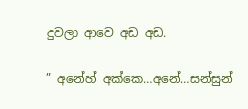දුවලා ආවෙ අඩ අඩ.

” අනේහ් අක්කෙ…අනේ…සන්සුන්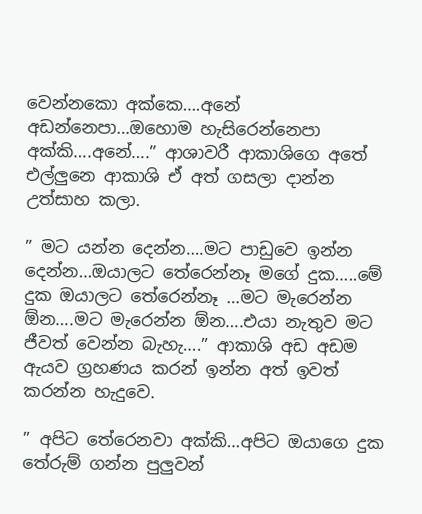වෙන්නකො අක්කෙ….අනේ අඩන්නෙපා…ඔහොම හැසිරෙන්නෙපා අක්කි….අනේ….” ආශාවරී ආකාශිගෙ අතේ එල්ලුනෙ ආකාශි ඒ අත් ගසලා දාන්න උත්සාහ කලා.

” මට යන්න දෙන්න….මට පාඩුවෙ ඉන්න දෙන්න…ඔයාලට තේරෙන්නෑ මගේ දුක…..මේ දුක ඔයාලට තේරෙන්නෑ …මට මැරෙන්න ඕන….මට මැරෙන්න ඕන….එයා නැතුව මට ජීවත් වෙන්න බැහැ….” ආකාශි අඩ අඩම ඇයව ග්‍රහණය කරන් ඉන්න අත් ඉවත් කරන්න හැදුවෙ.

” අපිට තේරෙනවා අක්කි…අපිට ඔයාගෙ දුක තේරුම් ගන්න පුලුවන්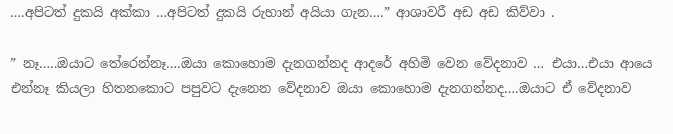….අපිටත් දුකයි අක්කා …අපිටත් දුකයි රුහාන් අයියා ගැන….” ආශාවරී අඩ අඩ කිව්වා .

” නෑ…..ඔයාට තේරෙන්නෑ….ඔයා කොහොම දැනගන්නද ආදරේ අහිමි වෙන වේදනාව … එයා…එයා ආයෙ එන්නෑ කියලා හිතනකොට පපුවට දැනෙන වේදනාව ඔයා කොහොම දැනගන්නද….ඔයාට ඒ වේදනාව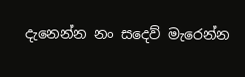දැනෙන්න නං සදෙව් මැරෙන්න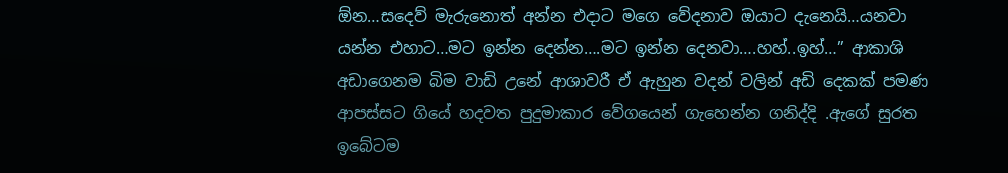ඕන…සදෙව් මැරුනොත් අන්න එදාට මගෙ වේදනාව ඔයාට දැනෙයි…යනවා යන්න එහාට…මට ඉන්න දෙන්න….මට ඉන්න දෙනවා….හහ්..ඉහ්…” ආකාශි අඩාගෙනම බිම වාඩි උනේ ආශාවරී ඒ ඇහුන වදන් වලින් අඩි දෙකක් පමණ ආපස්සට ගියේ හදවත පුදුමාකාර වේගයෙන් ගැහෙන්න ගනිද්දි .ඇගේ සුරත ඉබේටම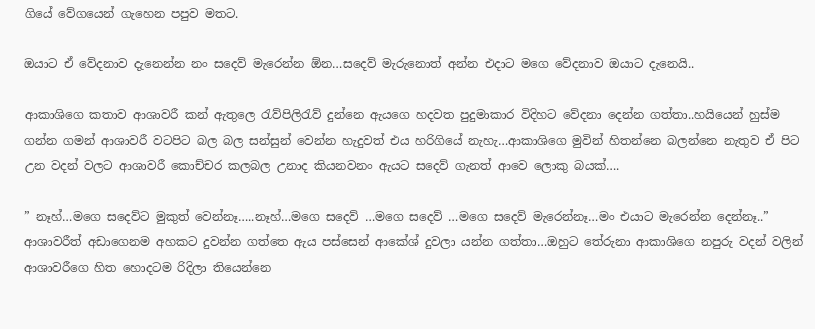ගියේ වේගයෙන් ගැහෙන පපුව මතට.

ඔයාට ඒ වේදනාව දැනෙන්න නං සදෙව් මැරෙන්න ඕන…සදෙව් මැරුනොත් අන්න එදාට මගෙ වේදනාව ඔයාට දැනෙයි..

ආකාශිගෙ කතාව ආශාවරී කන් ඇතුලෙ රැව්පිලිරැව් දුන්නෙ ඇයගෙ හදවත පුදුමාකාර විදිහට වේදනා දෙන්න ගත්තා..හයියෙන් හුස්ම ගන්න ගමන් ආශාවරී වටපිට බල බල සන්සුන් වෙන්න හැදුවත් එය හරිගියේ නැහැ…ආකාශිගෙ මුවින් හිතන්නෙ බලන්නෙ නැතුව ඒ පිට උන වදන් වලට ආශාවරී කොච්චර කලබල උනාද කියනවනං ඇයට සදෙව් ගැනත් ආවෙ ලොකු බයක්….

” නෑහ්…මගෙ සදෙව්ට මුකුත් වෙන්නෑ…..නෑහ්…මගෙ සදෙව් …මගෙ සදෙව් …මගෙ සදෙව් මැරෙන්නෑ…මං එයාට මැරෙන්න දෙන්නෑ..” ආශාවරීත් අඩාගෙනම අහකට දුවන්න ගත්තෙ ඇය පස්සෙන් ආකේශ් දුවලා යන්න ගත්තා…ඔහුට තේරුනා ආකාශිගෙ නපුරු වදන් වලින් ආශාවරීගෙ හිත හොදටම රිදිලා තියෙන්නෙ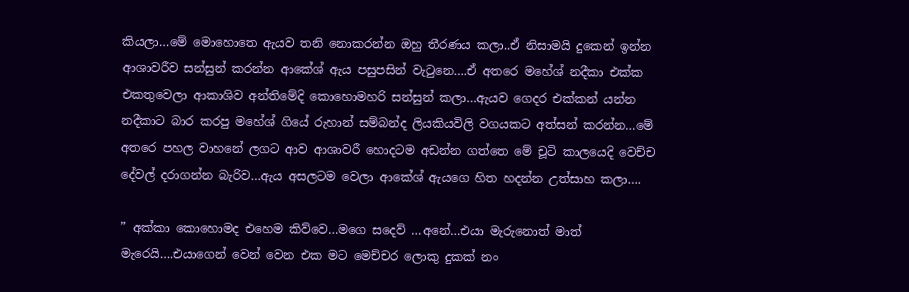කියලා…මේ මොහොතෙ ඇයව තනි නොකරන්න ඔහු තීරණය කලා..ඒ නිසාමයි දුකෙන් ඉන්න ආශාවරීව සන්සුන් කරන්න ආකේශ් ඇය පසුපසින් වැටුනෙ….ඒ අතරෙ මහේශ් නදීකා එක්ක එකතුවෙලා ආකාශිව අන්තිමේදි කොහොමහරි සන්සුන් කලා…ඇයව ගෙදර එක්කන් යන්න නදීකාට බාර කරපු මහේශ් ගියේ රුහාන් සම්බන්ද ලියකියවිලි වගයකට අත්සන් කරන්න…මේ අතරෙ පහල වාහනේ ලගට ආව ආශාවරී හොදටම අඩන්න ගත්තෙ මේ චූටි කාලයෙදි වෙච්ච දේවල් දරාගන්න බැරිව…ඇය අසලටම වෙලා ආකේශ් ඇයගෙ හිත හදන්න උත්සාහ කලා….

” අක්කා කොහොමද එහෙම කිව්වෙ…මගෙ සදෙව් …අනේ…එයා මැරුනොත් මාත් මැරෙයි….එයාගෙන් වෙන් වෙන එක මට මෙච්චර ලොකු දුකක් නං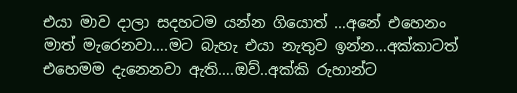එයා මාව දාලා සදහටම යන්න ගියොත් …අනේ එහෙනං මාත් මැරෙනවා….මට බැහැ එයා නැතුව ඉන්න…අක්කාටත් එහෙමම දැනෙනවා ඇති….ඔව්..අක්කි රුහාන්ට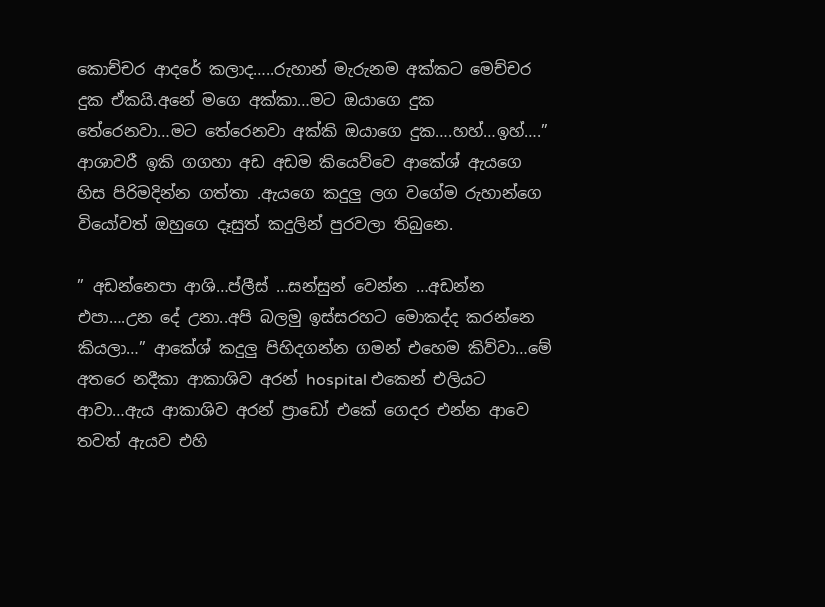කොච්චර ආදරේ කලාද…..රුහාන් මැරුනම අක්කට මෙච්චර දුක ඒකයි.අනේ මගෙ අක්කා…මට ඔයාගෙ දුක තේරෙනවා…මට තේරෙනවා අක්කි ඔයාගෙ දුක….හහ්…ඉහ්….” ආශාවරී ඉකි ගගහා අඩ අඩම කියෙව්වෙ ආකේශ් ඇයගෙ හිස පිරිමදින්න ගත්තා .ඇයගෙ කදුලු ලග වගේම රුහාන්ගෙ වියෝවත් ඔහුගෙ දෑසුත් කදුලින් පුරවලා තිබුනෙ.

” අඩන්නෙපා ආශි…ප්ලීස් …සන්සුන් වෙන්න …අඩන්න එපා….උන දේ උනා..අපි බලමු ඉස්සරහට මොකද්ද කරන්නෙ කියලා…” ආකේශ් කදුලු පිහිදගන්න ගමන් එහෙම කිව්වා…මේ අතරෙ නදීකා ආකාශිව අරන් hospital එකෙන් එලියට ආවා…ඇය ආකාශිව අරන් ප්‍රාඩෝ එකේ ගෙදර එන්න ආවෙ තවත් ඇයව එහි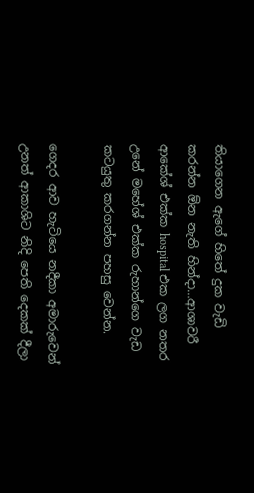තියාගෙන ඇගේ හිතේ දුක වැඩි කරන්න ඕන නැති හින්දා…ආශාවරී ආකේශ් එක්ක hospital එක ලග නතර උනේ මහේශ් එක්ක රුහාන්ගෙ වැඩ කටයුතු කරගන්න පහසු වෙන්න.

ගෙදර ආව හැටියෙ නදීකා අමාරුවෙන් උනත් ආකාශිට නිදි පෙති දෙකක් දීලා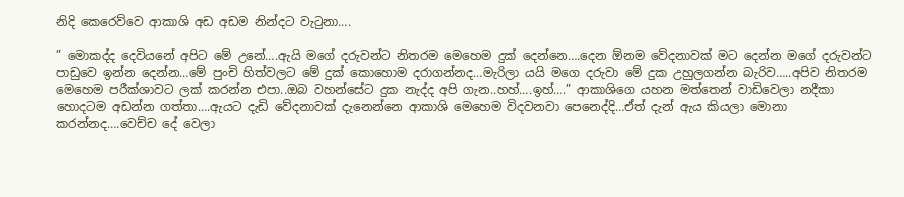නිදි කෙරෙව්වෙ ආකාශි අඩ අඩම නින්දට වැටුනා….

” මොකද්ද දෙවියනේ අපිට මේ උනේ….ඇයි මගේ දරුවන්ට නිතරම මෙහෙම දුක් දෙන්නෙ….දෙන ඕනම වේදනාවක් මට දෙන්න මගේ දරුවන්ට පාඩුවෙ ඉන්න දෙන්න…මේ පුංචි හිත්වලට මේ දුක් කොහොම දරාගන්නද…මැරිලා යයි මගෙ දරුවා මේ දුක උහුලගන්න බැරිව…..අපිව නිතරම මෙහෙම පරීක්ශාවට ලක් කරන්න එපා..ඔබ වහන්සේට දුක නැද්ද අපි ගැන..හහ්….ඉහ්….” ආකාශිගෙ යහන මත්තෙන් වාඩිවෙලා නදීකා හොදටම අඩන්න ගත්තා….ඇයට දැඩි වේදනාවක් දැනෙන්නෙ ආකාශි මෙහෙම විදවනවා පෙනෙද්දි…ඒත් දැන් ඇය කියලා මොනා කරන්නද….වෙච්ච දේ වෙලා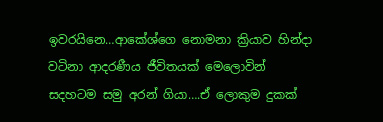ඉවරයිනෙ…ආකේශ්ගෙ නොමනා ක්‍රියාව හින්දා වටිනා ආදරණීය ජීවිතයක් මෙලොවින් සදහටම සමු අරන් ගියා….ඒ ලොකුම දුකක්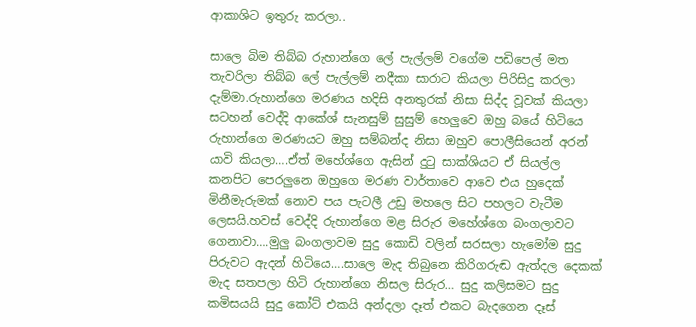ආකාශිට ඉතුරු කරලා..

සාලෙ බිම තිබ්බ රුහාන්ගෙ ලේ පැල්ලම් වගේම පඩිපෙල් මත තැවරිලා තිබ්බ ලේ පැල්ලම් නදීකා සාරාට කියලා පිරිසිදු කරලා දැම්මා.රුහාන්ගෙ මරණය හදිසි අනතුරක් නිසා සිද්ද වූවක් කියලා සටහන් වෙද්දි ආකේශ් සැනසුම් සුසුම් හෙලුවෙ ඔහු බයේ හිටියෙ රුහාන්ගෙ මරණයට ඔහු සම්බන්ද නිසා ඔහුව පොලීසියෙන් අරන් යාවි කියලා….ඒත් මහේශ්ගෙ ඇසින් දුටු සාක්ශියට ඒ සියල්ල කනපිට පෙරලුනෙ ඔහුගෙ මරණ වාර්තාවෙ ආවෙ එය හුදෙක් මිනීමැරුමක් නොව පය පැටලී උඩු මහලෙ සිට පහලට වැටීම ලෙසයි.හවස් වෙද්දි රුහාන්ගෙ මළ සිරුර මහේශ්ගෙ බංගලාවට ගෙනාවා….මුලු බංගලාවම සුදු කොඩි වලින් සරසලා හැමෝම සුදු පිරුවට ඇදන් හිටියෙ….සාලෙ මැද තිබුනෙ කිරිගරුඬ ඇත්දල දෙකක් මැද සතපලා හිටි රුහාන්ගෙ නිසල සිරුර… සුදු කලිසමට සුදු කමිසයයි සුදු කෝට් එකයි අන්දලා දෑත් එකට බැදගෙන දෑස්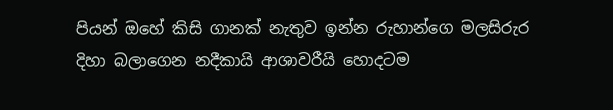පියන් ඔහේ කිසි ගානක් නැතුව ඉන්න රුහාන්ගෙ මලසිරුර දිහා බලාගෙන නදීකායි ආශාවරීයි හොදටම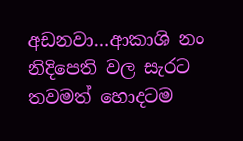අඩනවා…ආකාශි නං නිදිපෙති වල සැරට තවමත් හොදටම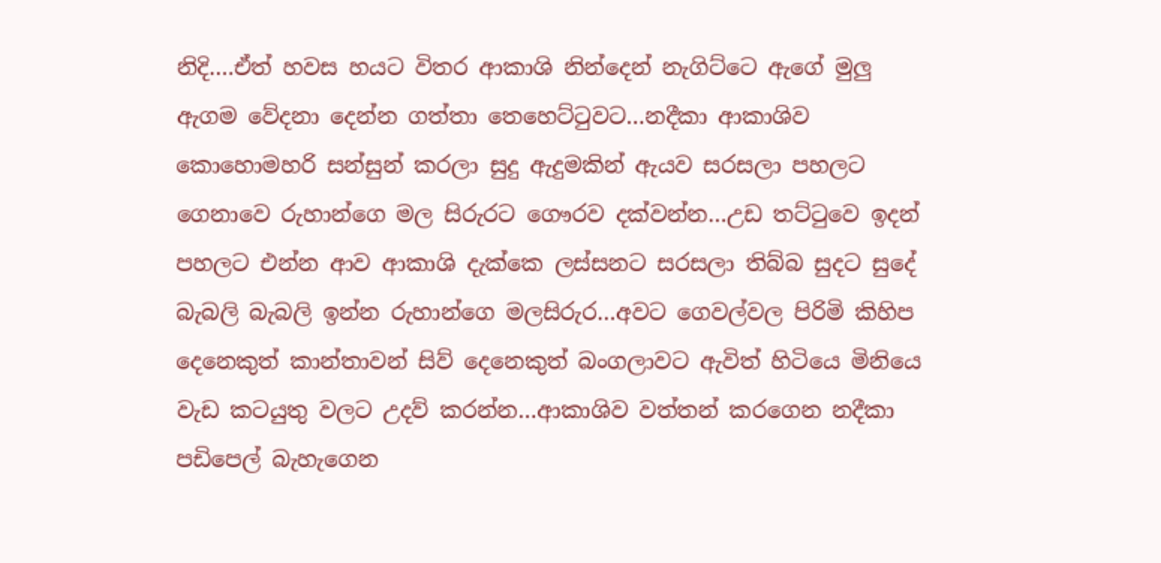නිදි….ඒත් හවස හයට විතර ආකාශි නින්දෙන් නැගිට්ටෙ ඇගේ මුලු ඇගම වේදනා දෙන්න ගත්තා තෙහෙට්ටුවට…නදීකා ආකාශිව කොහොමහරි සන්සුන් කරලා සුදු ඇදුමකින් ඇයව සරසලා පහලට ගෙනාවෙ රුහාන්ගෙ මල සිරුරට ගෞරව දක්වන්න…උඩ තට්ටුවෙ ඉදන් පහලට එන්න ආව ආකාශි දැක්කෙ ලස්සනට සරසලා තිබ්බ සුදට සුදේ බැබලි බැබලි ඉන්න රුහාන්ගෙ මලසිරුර…අවට ගෙවල්වල පිරිමි කිහිප දෙනෙකුත් කාන්තාවන් සිව් දෙනෙකුත් බංගලාවට ඇවිත් හිටියෙ මිනියෙ වැඩ කටයුතු වලට උදව් කරන්න…ආකාශිව වත්තන් කරගෙන නදීකා පඩිපෙල් බැහැගෙන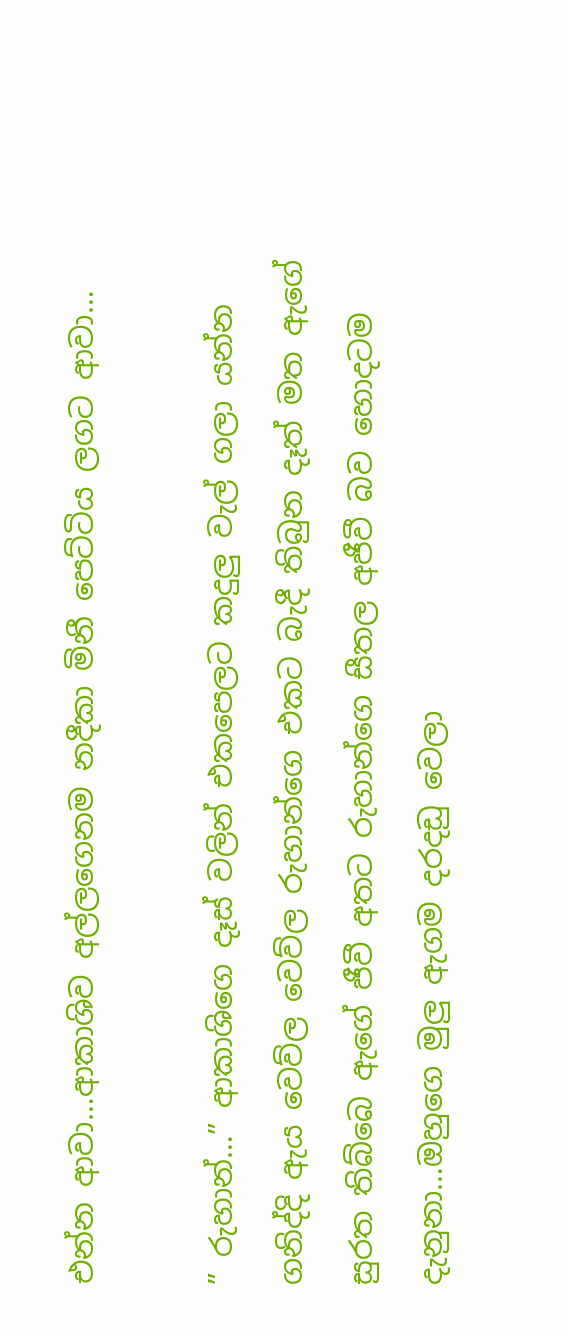එන්න ආවා…ආකාශිව අල්ලගෙනම නදීකා මිනී පෙට්ටිය ලගට ආවා…

” රුහාන්…” ආකාශිගෙ දෑස් වලින් එකපෙලට කදුලු වැල් ගලා යන්න ගනිද්දි ඇය වෙව්ල වෙව්ල රුහාන්ගෙ එකට බැදී තිබුන දෑත් මත ඇගේ සුරත තිබ්බෙ ඇගේ ජීවී අතට රුහාන්ගෙ සීතල අජීවී බව හොදටම දැනුනා…ඔහුගෙ මුලු ඇගම දරදඩු වෙලා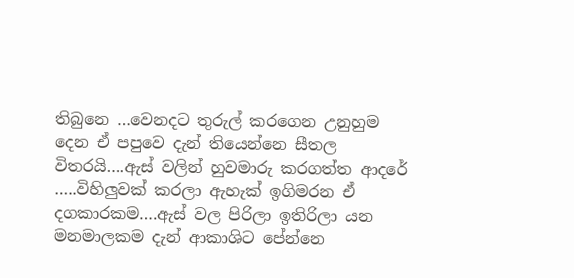තිබුනෙ …වෙනදට තුරුල් කරගෙන උනුහුම දෙන ඒ පපුවෙ දැන් තියෙන්නෙ සීතල විතරයි….ඇස් වලින් හුවමාරු කරගත්ත ආදරේ …..විහිලුවක් කරලා ඇහැක් ඉගිමරන ඒ දගකාරකම….ඇස් වල පිරිලා ඉතිරිලා යන මනමාලකම දැන් ආකාශිට පේන්නෙ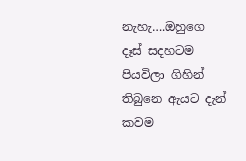නැහැ….ඔහුගෙ දෑස් සදහටම පියවිලා ගිහින් තිබුනෙ ඇයට දැන් කවම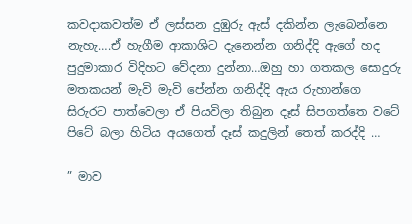කවදාකවත්ම ඒ ලස්සන දුඹුරු ඇස් දකින්න ලැබෙන්නෙ නැහැ….ඒ හැගීම ආකාශිට දැනෙන්න ගනිද්දි ඇගේ හද පුදුමාකාර විදිහට වේදනා දුන්නා…ඔහු හා ගතකල සොදුරු මතකයන් මැවි මැවි පේන්න ගනිද්දි ඇය රුහාන්ගෙ සිරුරට පාත්වෙලා ඒ පියවිලා තිබුන දෑස් සිපගත්තෙ වටේ පිටේ බලා හිටිය අයගෙත් දෑස් කදුලින් තෙත් කරද්දි …

” මාව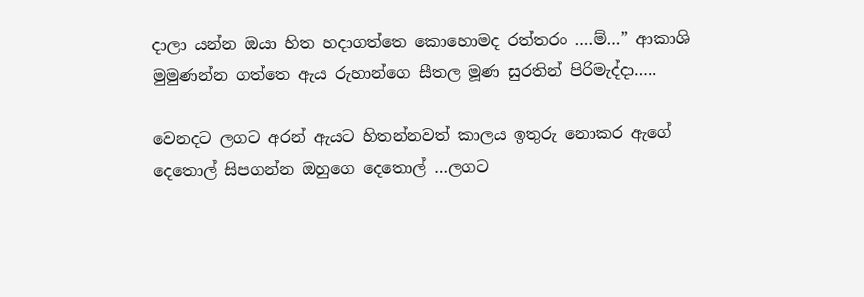දාලා යන්න ඔයා හිත හදාගත්තෙ කොහොමද රත්තරං ….ම්…” ආකාශි මුමුණන්න ගත්තෙ ඇය රුහාන්ගෙ සීතල මූණ සුරතින් පිරිමැද්දා…..

වෙනදට ලගට අරන් ඇයට හිතන්නවත් කාලය ඉතුරු නොකර ඇගේ දෙතොල් සිපගන්න ඔහුගෙ දෙතොල් …ලගට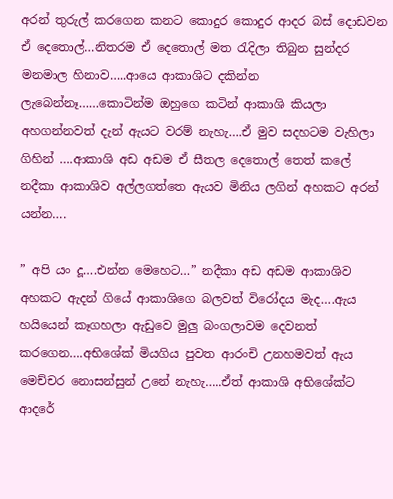අරන් තුරුල් කරගෙන කනට කොදුර කොදුර ආදර බස් දොඩවන ඒ දෙතොල්…නිතරම ඒ දෙතොල් මත රැදිලා තිබුන සුන්දර මනමාල හිනාව…..ආයෙ ආකාශිට දකින්න ලැබෙන්නෑ……කොටින්ම ඔහුගෙ කටින් ආකාශි කියලා අහගන්නවත් දැන් ඇයට වරම් නැහැ….ඒ මුව සදහටම වැහිලා ගිහින් ….ආකාශි අඩ අඩම ඒ සීතල දෙතොල් තෙත් කලේ නදීකා ආකාශිව අල්ලගත්තෙ ඇයව මිනිය ලගින් අහකට අරන් යන්න….

” අපි යං දූ….එන්න මෙහෙට…” නදීකා අඩ අඩම ආකාශිව අහකට ඇදන් ගියේ ආකාශිගෙ බලවත් විරෝදය මැද….ඇය හයියෙන් කෑගහලා ඇඩුවෙ මුලු බංගලාවම දෙවනත් කරගෙන….අභිශේක් මියගිය පුවත ආරංචි උනහමවත් ඇය මෙච්චර නොසන්සුන් උනේ නැහැ…..ඒත් ආකාශි අභිශේක්ට ආදරේ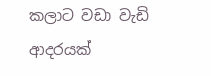කලාට වඩා වැඩි ආදරයක්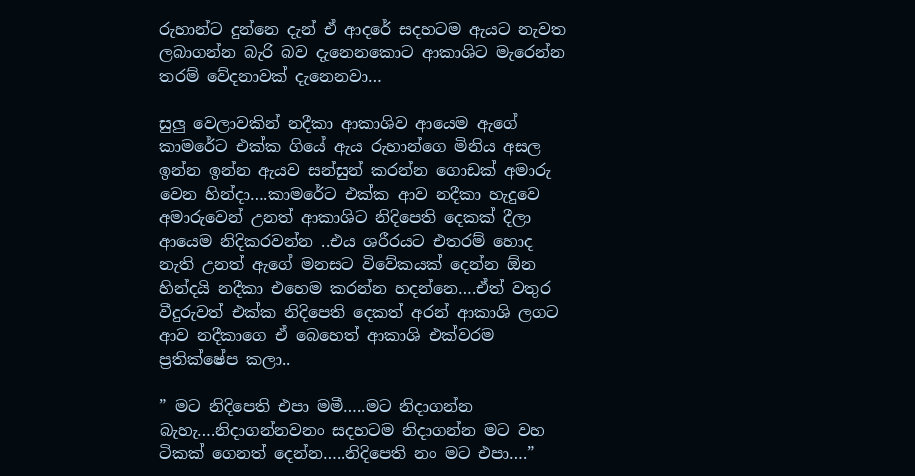රුහාන්ට දුන්නෙ දැන් ඒ ආදරේ සදහටම ඇයට නැවත ලබාගන්න බැරි බව දැනෙනකොට ආකාශිට මැරෙන්න තරම් වේදනාවක් දැනෙනවා…

සුලු වෙලාවකින් නදීකා ආකාශිව ආයෙම ඇගේ කාමරේට එක්ක ගියේ ඇය රුහාන්ගෙ මිනිය අසල ඉන්න ඉන්න ඇයව සන්සුන් කරන්න ගොඩක් අමාරු වෙන හින්දා….කාමරේට එක්ක ආව නදීකා හැදුවෙ අමාරුවෙන් උනත් ආකාශිට නිදිපෙති දෙකක් දීලා ආයෙම නිදිකරවන්න ..එය ශරීරයට එතරම් හොද නැති උනත් ඇගේ මනසට විවේකයක් දෙන්න ඕන හින්දයි නදීකා එහෙම කරන්න හදන්නෙ….ඒත් වතුර වීදුරුවත් එක්ක නිදිපෙති දෙකත් අරන් ආකාශි ලගට ආව නදීකාගෙ ඒ බෙහෙත් ආකාශි එක්වරම ප්‍රතික්ෂේප කලා..

” මට නිදිපෙති එපා මමී…..මට නිදාගන්න බැහැ….නිදාගන්නවනං සදහටම නිදාගන්න මට වහ ටිකක් ගෙනත් දෙන්න…..නිදිපෙති නං මට එපා….”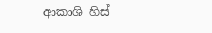ආකාශි හිස්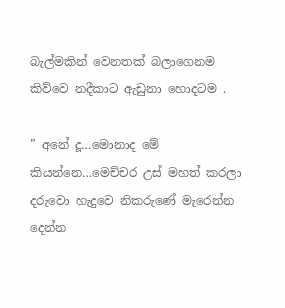බැල්මකින් වෙනතක් බලාගෙනම කිව්වෙ නදීකාට ඇඩුනා හොදටම .

” අනේ දූ…මොනාද මේ කියන්නෙ…මෙච්චර උස් මහත් කරලා දරුවො හැදුවෙ නිකරුණේ මැරෙන්න දෙන්න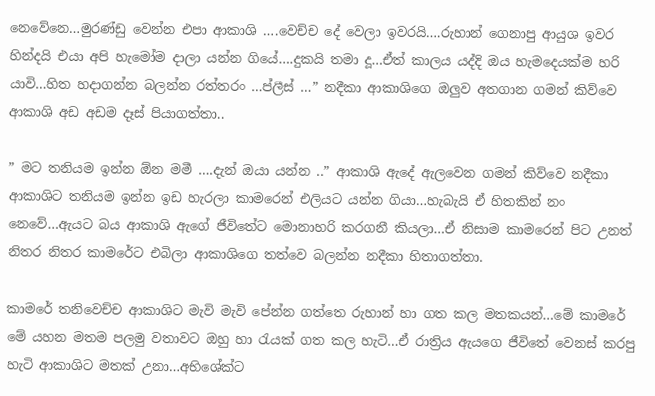නෙවේනෙ…මුරණ්ඩු වෙන්න එපා ආකාශි ….වෙච්ච දේ වෙලා ඉවරයි….රුහාන් ගෙනාපු ආයුශ ඉවර හින්දයි එයා අපි හැමෝම දාලා යන්න ගියේ….දුකයි තමා දූ…ඒත් කාලය යද්දි ඔය හැමදෙයක්ම හරි යාවි…හිත හදාගන්න බලන්න රත්තරං …ප්ලීස් …” නදීකා ආකාශිගෙ ඔලුව අතගාන ගමන් කිව්වෙ ආකාශි අඩ අඩම දෑස් පියාගත්තා..

” මට තනියම ඉන්න ඕන මමී ….දැන් ඔයා යන්න ..” ආකාශි ඇදේ ඇලවෙන ගමන් කිව්වෙ නදීකා ආකාශිට තනියම ඉන්න ඉඩ හැරලා කාමරෙන් එලියට යන්න ගියා…හැබැයි ඒ හිතකින් නං නෙවේ…ඇයට බය ආකාශි ඇගේ ජීවිතේට මොනාහරි කරගනී කියලා…ඒ නිසාම කාමරෙන් පිට උනත් නිතර නිතර කාමරේට එබිලා ආකාශිගෙ තත්වෙ බලන්න නදීකා හිතාගත්තා.

කාමරේ තනිවෙච්ච ආකාශිට මැවි මැවි පේන්න ගත්තෙ රුහාන් හා ගත කල මතකයන්…මේ කාමරේ මේ යහන මතම පලමු වතාවට ඔහු හා රැයක් ගත කල හැටි…ඒ රාත්‍රිය ඇයගෙ ජීවිතේ වෙනස් කරපු හැටි ආකාශිට මතක් උනා…අභිශේක්ට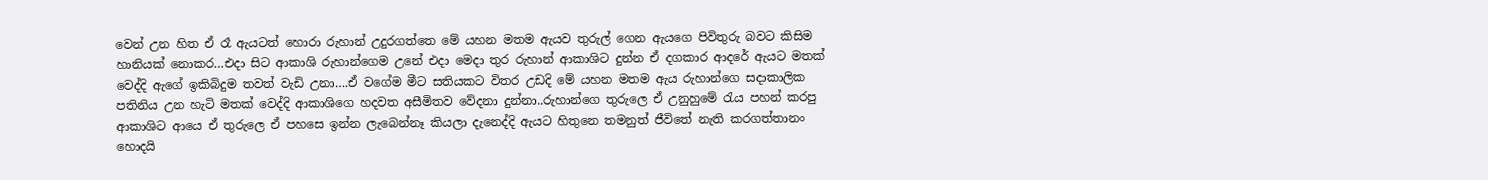වෙන් උන හිත ඒ රෑ ඇයටත් හොරා රුහාන් උදුරගත්තෙ මේ යහන මතම ඇයව තුරුල් ගෙන ඇයගෙ පිවිතුරු බවට කිසිම හානියක් නොකර…එදා සිට ආකාශි රුහාන්ගෙම උනේ එදා මෙදා තුර රුහාන් ආකාශිට දුන්න ඒ දගකාර ආදරේ ඇයට මතක් වෙද්දි ඇගේ ඉකිබිදුම තවත් වැඩි උනා….ඒ වගේම මීට සතියකට විතර උඩදි මේ යහන මතම ඇය රුහාන්ගෙ සදාකාලික පතිනිය උන හැටි මතක් වෙද්දි ආකාශිගෙ හදවත අසීමිතව වේදනා දුන්නා..රුහාන්ගෙ තුරුලෙ ඒ උනුහුමේ රැය පහන් කරපු ආකාශිට ආයෙ ඒ තුරුලෙ ඒ පහසෙ ඉන්න ලැබෙන්නෑ කියලා දැනෙද්දි ඇයට හිතුනෙ තමනුත් ජීවිතේ නැති කරගත්තානං හොදයි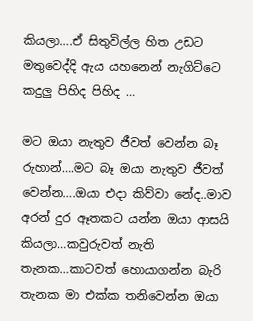කියලා….ඒ සිතුවිල්ල හිත උඩට මතුවෙද්දි ඇය යහනෙන් නැගිට්ටෙ කදුලු පිහිද පිහිද …

මට ඔයා නැතුව ජීවත් වෙන්න බෑ රුහාන්….මට බෑ ඔයා නැතුව ජීවත් වෙන්න….ඔයා එදා කිව්වා නේද..මාව අරන් දුර ඈතකට යන්න ඔයා ආසයි කියලා…කවුරුවත් නැති තැනක…කාටවත් හොයාගන්න බැරි තැනක මා එක්ක තනිවෙන්න ඔයා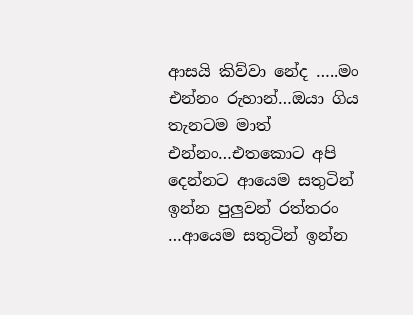ආසයි කිව්වා නේද …..මං එන්නං රුහාන්…ඔයා ගිය තැනටම මාත් එන්නං…එතකොට අපි දෙන්නට ආයෙම සතුටින් ඉන්න පුලුවන් රත්තරං …ආයෙම සතුටින් ඉන්න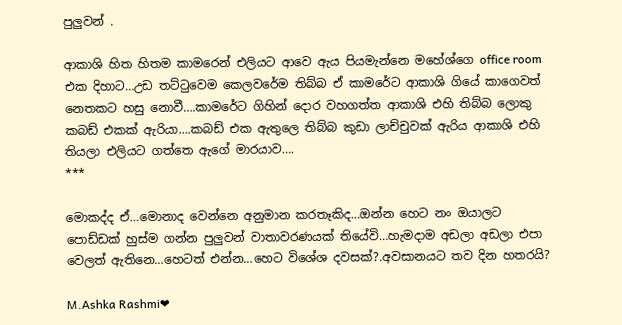පුලුවන් .

ආකාශි හිත හිතම කාමරෙන් එලියට ආවෙ ඇය පියමැන්නෙ මහේශ්ගෙ office room එක දිහාට…උඩ තට්ටුවෙම කෙලවරේම තිබ්බ ඒ කාමරේට ආකාශි ගියේ කාගෙවත් නෙතකට හසු නොවී….කාමරේට ගිහින් දොර වහගත්ත ආකාශි එහි තිබ්බ ලොකු කබඩ් එකක් ඇරියා….කබඩ් එක ඇතුලෙ තිබ්බ කුඩා ලාච්චුවක් ඇරිය ආකාශි එහි තියලා එලියට ගත්තෙ ඇගේ මාරයාව….
***

මොකද්ද ඒ…මොනාද වෙන්නෙ අනුමාන කරතෑකිද…ඔන්න හෙට නං ඔයාලට පොඩ්ඩක් හුස්ම ගන්න පුලුවන් වාතාවරණයක් තියේවි…හැමදාම අඩලා අඩලා එපා වෙලත් ඇතිනෙ…හෙටත් එන්න…හෙට විශේශ දවසක්?.අවසානයට තව දින හතරයි?

M.Ashka Rashmi❤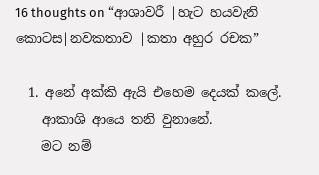16 thoughts on “ආශාවරී |හැට හයවැනි කොටස|නවකතාව |කතා අහුර රචක”

  1. අනේ අක්කි ඇයි එහෙම දෙයක් කලේ.
    ආකාශි ආයෙ තනි වුනානේ.
    මට නම්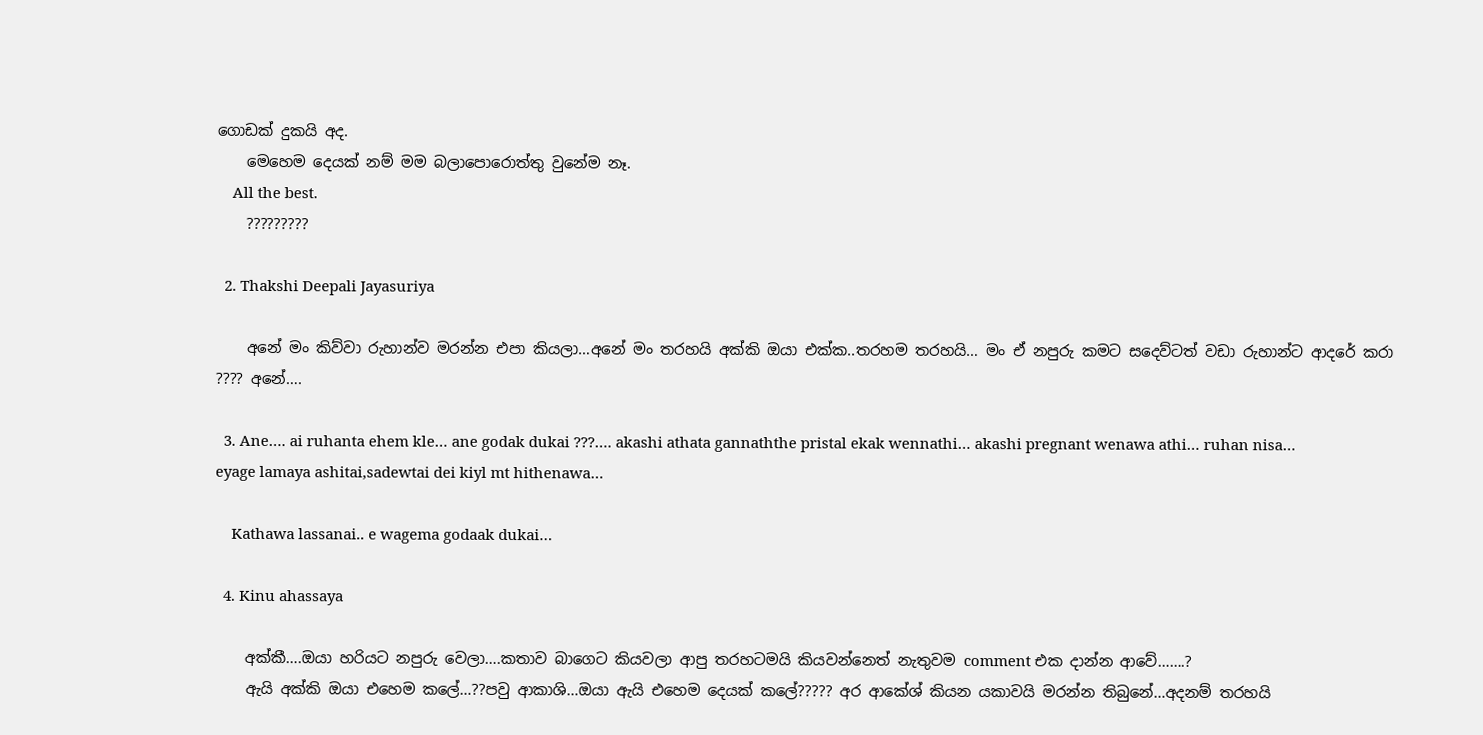ගොඩක් දුකයි අද.
    මෙහෙම දෙයක් නම් මම බලාපොරොත්තු වුනේම නෑ.
    All the best.
    ?????????

  2. Thakshi Deepali Jayasuriya

    අනේ මං කිව්වා රුහාන්ව මරන්න එපා කියලා…අනේ මං තරහයි අක්කි ඔයා එක්ක..තරහම තරහයි… මං ඒ නපුරු කමට සදෙව්ටත් වඩා රුහාන්ට ආදරේ කරා ???? අනේ….

  3. Ane…. ai ruhanta ehem kle… ane godak dukai ???…. akashi athata gannaththe pristal ekak wennathi… akashi pregnant wenawa athi… ruhan nisa… eyage lamaya ashitai,sadewtai dei kiyl mt hithenawa…

    Kathawa lassanai.. e wagema godaak dukai…

  4. Kinu ahassaya

    අක්කී….ඔයා හරියට නපුරු වෙලා….කතාව බාගෙට කියවලා ආපු තරහටමයි කියවන්නෙත් නැතුවම comment එක දාන්න ආවේ…….?
    ඇයි අක්කි ඔයා එහෙම කලේ…??පවු ආකාශි…ඔයා ඇයි එහෙම දෙයක් කලේ????? අර ආකේශ් කියන යකාවයි මරන්න තිබුනේ…අදනම් තරහයි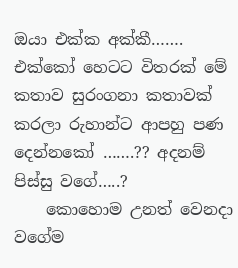ඔයා එක්ක අක්කී……. එක්කෝ හෙටට විතරක් මේ කතාව සුරංගනා කතාවක් කරලා රුහාන්ට ආපහු පණ දෙන්නකෝ …….?? අදනම් පිස්සු වගේ…..?
    කොහොම උනත් වෙනදා වගේම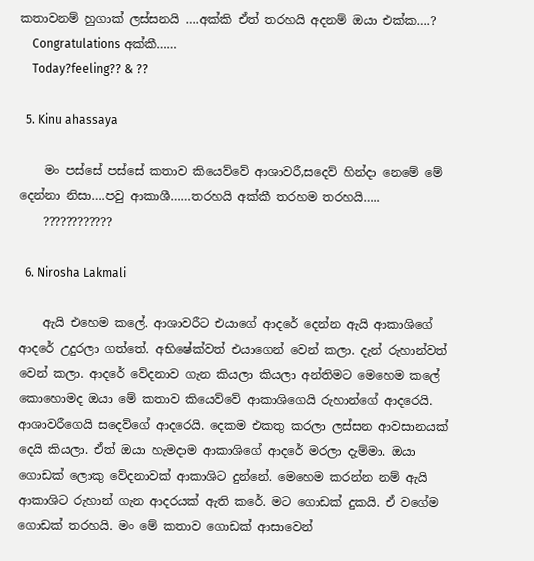කතාවනම් හුගාක් ලස්සනයි ….අක්කි ඒත් තරහයි අදනම් ඔයා එක්ක….?
    Congratulations අක්කී……
    Today?feeling?? & ??

  5. Kinu ahassaya

    මං පස්සේ පස්සේ කතාව කියෙව්වේ ආශාවරී,සදෙව් හින්දා නෙමේ මේ දෙන්නා නිසා….පවු ආකාශී……තරහයි අක්කී තරහම තරහයි…..
    ????????????

  6. Nirosha Lakmali

    ඇයි එහෙම කලේ. ආශාවරීට එයාගේ ආදරේ දෙන්න ඇයි ආකාශිගේ ආදරේ උදුරලා ගත්තේ. අභිෂේක්වත් එයාගෙන් වෙන් කලා. දැන් රුහාන්වත් වෙන් කලා. ආදරේ වේදනාව ගැන කියලා කියලා අන්තිමට මෙහෙම කලේ කොහොමද ඔයා මේ කතාව කියෙව්වේ ආකාශිගෙයි රුහාන්ගේ ආදරෙයි. ආශාවරීගෙයි සදෙව්ගේ ආදරෙයි. දෙකම එකතු කරලා ලස්සන ආවසානයක් දෙයි කියලා. ඒත් ඔයා හැමදාම ආකාශිගේ ආදරේ මරලා දැම්මා. ඔයා ගොඩක් ලොකු වේදනාවක් ආකාශිට දුන්නේ. මෙහෙම කරන්න නම් ඇයි ආකාශිට රුහාන් ගැන ආදරයක් ඇති කරේ. මට ගොඩක් දුකයි. ඒ වගේම ගොඩක් තරහයි. මං මේ කතාව ගොඩක් ආසාවෙන්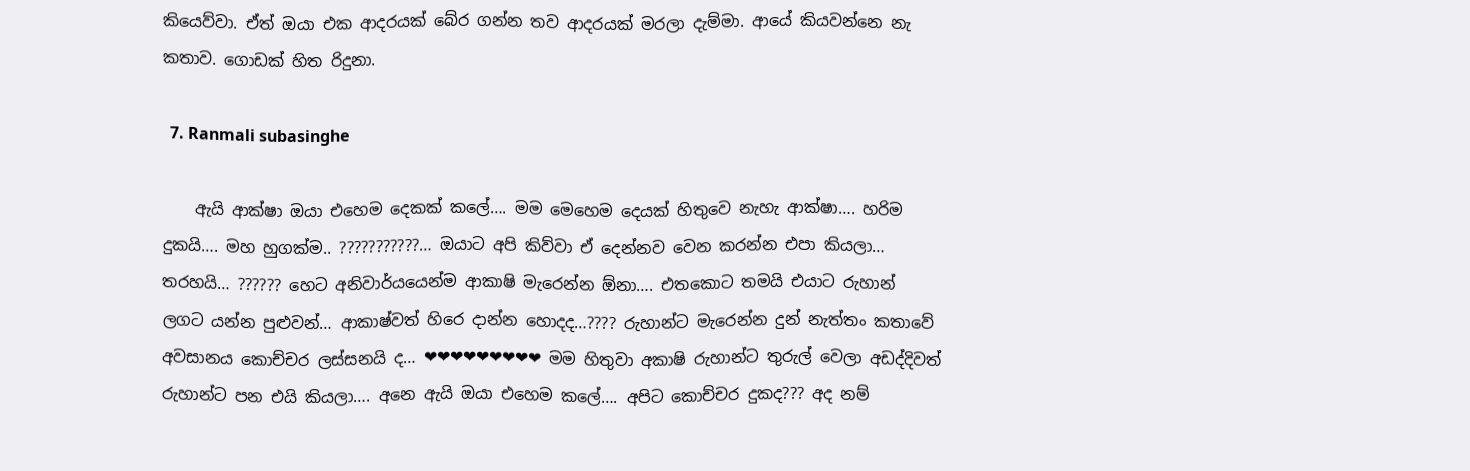කියෙව්වා. ඒත් ඔයා එක ආදරයක් බේර ගන්න තව ආදරයක් මරලා දැම්මා. ආයේ කියවන්නෙ නැ කතාව. ගොඩක් හිත රිදුනා.

  7. Ranmali subasinghe

    ඇයි ආක්ෂා ඔයා එහෙම දෙකක් කලේ…. මම මෙහෙම දෙයක් හිතුවෙ නැහැ ආක්ෂා…. හරිම දුකයි…. මහ හුගක්ම.. ???????????… ඔයාට අපි කිව්වා ඒ දෙන්නව වෙන කරන්න එපා කියලා… තරහයි… ?????? හෙට අනිවාර්යයෙන්ම ආකාෂි මැරෙන්න ඕනා…. එතකොට තමයි එයාට රුහාන් ලගට යන්න පුළුවන්… ආකාෂ්වත් හිරෙ දාන්න හොදද…???? රුහාන්ට මැරෙන්න දුන් නැත්තං කතාවේ අවසානය කොච්චර ලස්සනයි ද… ❤❤❤❤❤❤❤❤❤ මම හිතුවා අකාෂි රුහාන්ට තුරුල් වෙලා අඩද්දිවත් රුහාන්ට පන එයි කියලා…. අනෙ ඇයි ඔයා එහෙම කලේ…. අපිට කොච්චර දුකද??? අද නම්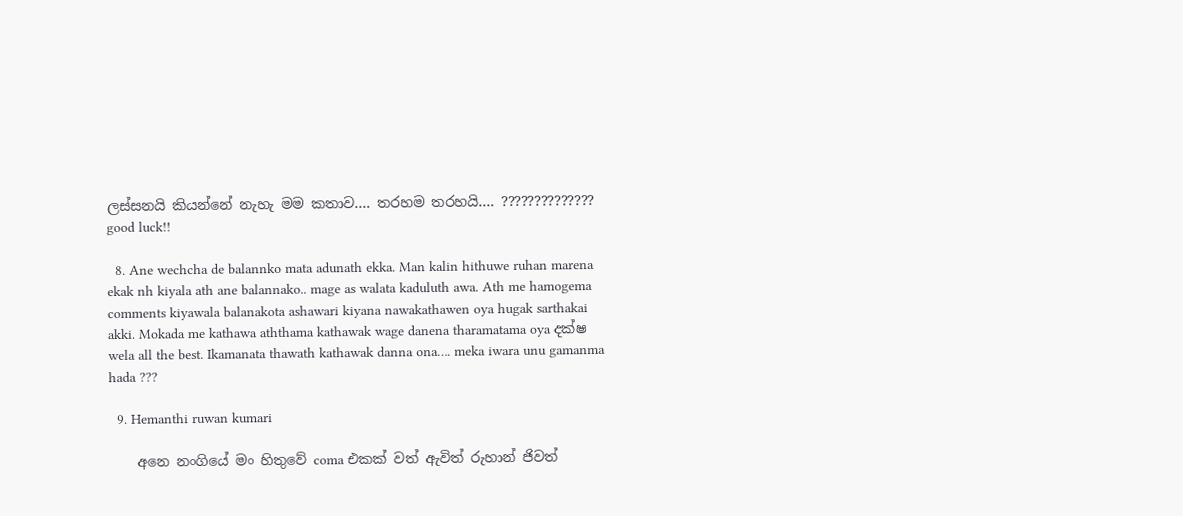ලස්සනයි කියන්නේ නැහැ මම කතාව…. තරහම තරහයි…. ?????????????? good luck!!

  8. Ane wechcha de balannko mata adunath ekka. Man kalin hithuwe ruhan marena ekak nh kiyala ath ane balannako.. mage as walata kaduluth awa. Ath me hamogema comments kiyawala balanakota ashawari kiyana nawakathawen oya hugak sarthakai akki. Mokada me kathawa aththama kathawak wage danena tharamatama oya දක්ෂ wela all the best. Ikamanata thawath kathawak danna ona…. meka iwara unu gamanma hada ???

  9. Hemanthi ruwan kumari

    අනෙ නංගියේ මං හිතුවේ coma එකක් වත් ඇවිත් රුහාන් ජිවත්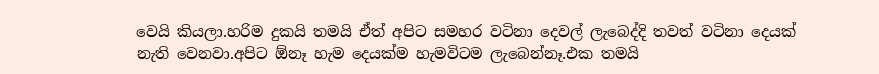වෙයි කියලා.හරිම දුකයි තමයි ඒත් අපිට සමහර වටිනා දෙවල් ලැබෙද්දි තවත් වටිනා දෙයක් නැති වෙනවා.අපිට ඕනෑ හැම දෙයක්ම හැමවිටම ලැබෙන්නෑ.එක තමයි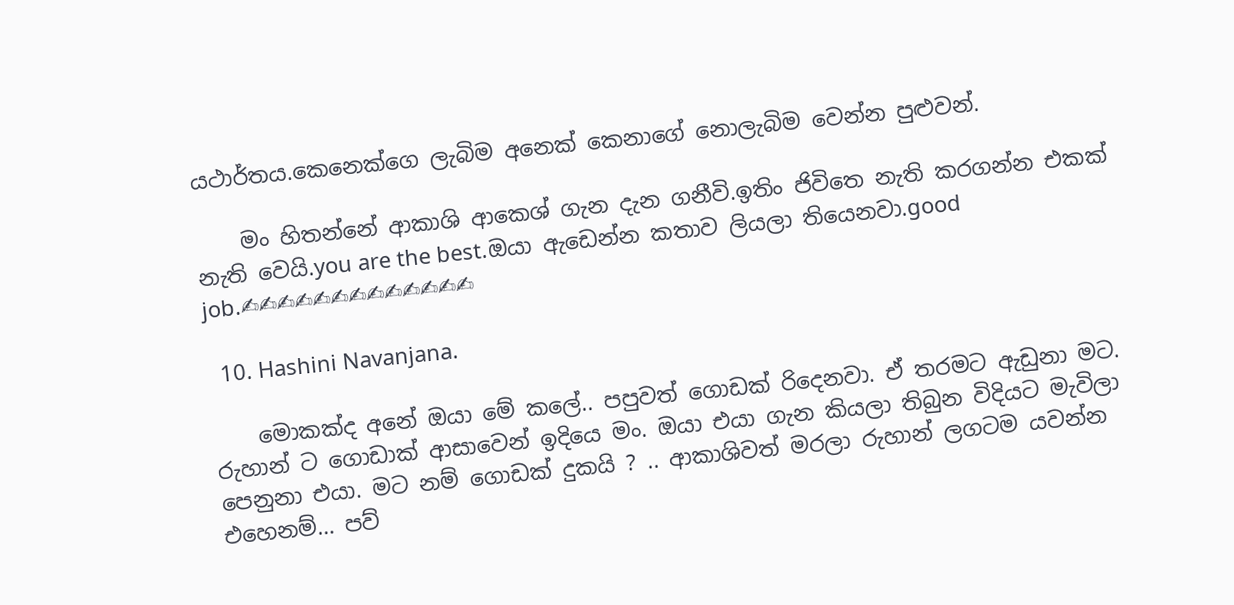යථාර්තය.කෙනෙක්ගෙ ලැබිම අනෙක් කෙනාගේ නොලැබිම වෙන්න පුළුවන්.

    මං හිතන්නේ ආකාශි ආකෙශ් ගැන දැන ගනීවි.ඉතිං ජිවිතෙ නැති කරගන්න එකක් නැති වෙයි.you are the best.ඔයා ඇඩෙන්න කතාව ලියලා තියෙනවා.good job.✍✍✍✍✍✍✍✍✍✍✍✍✍

  10. Hashini Navanjana.

    මොකක්ද අනේ ඔයා මේ කලේ.. පපුවත් ගොඩක් රිදෙනවා. ඒ තරමට ඇඩුනා මට. රුහාන් ට ගොඩාක් ආසාවෙන් ඉදියෙ මං. ඔයා එයා ගැන කියලා තිබුන විදියට මැවිලා පෙනුනා එයා. මට නම් ගොඩක් දුකයි ? .. ආකාශිවත් මරලා රුහාන් ලගටම යවන්න එහෙනම්… පව්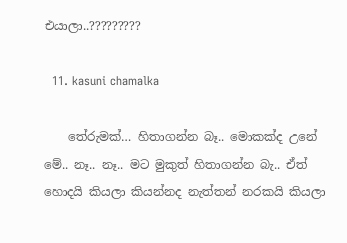එයාලා..?????????

  11. kasuni chamalka

    තේරුමක්… හිතාගන්න බෑ.. මොකක්ද උනේ මේ.. නෑ.. නෑ.. මට මුකුත් හිතාගන්න බැ.. ඒත් හොදයි කියලා කියන්නද නැත්තන් නරකයි කියලා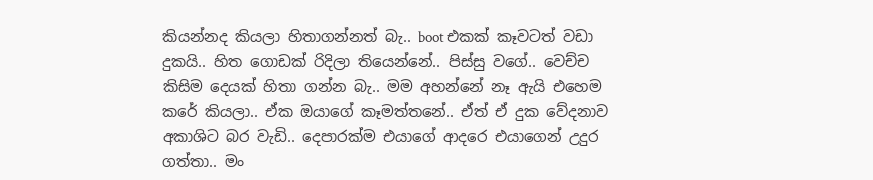කියන්නද කියලා හිතාගන්නත් බැ.. boot එකක් කෑවටත් වඩා දුකයි.. හිත ගොඩක් රිදිලා තියෙන්නේ.. පිස්සු වගේ.. වෙච්ච කිසිම දෙයක් හිතා ගන්න බැ.. මම අහන්නේ නෑ ඇයි එහෙම කරේ කියලා.. ඒක ඔයාගේ කෑමත්තනේ.. ඒත් ඒ දුක වේදනාව අකාශිට බර වැඩි.. දෙපාරක්ම එයාගේ ආදරෙ එයාගෙන් උදුර ගත්තා.. මං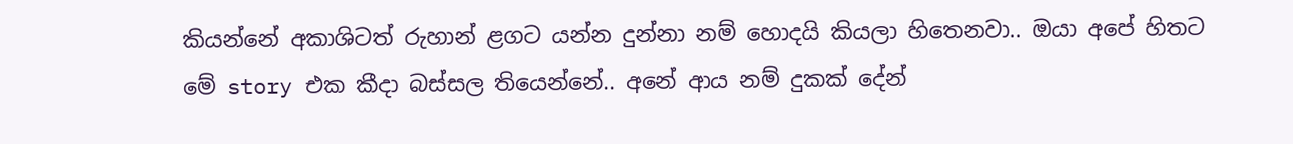කියන්නේ අකාශිටත් රුහාන් ළගට යන්න දුන්නා නම් හොදයි කියලා හිතෙනවා.. ඔයා අපේ හිතට මේ story එක කීදා බස්සල තියෙන්නේ.. අනේ ආය නම් දුකක් දේන්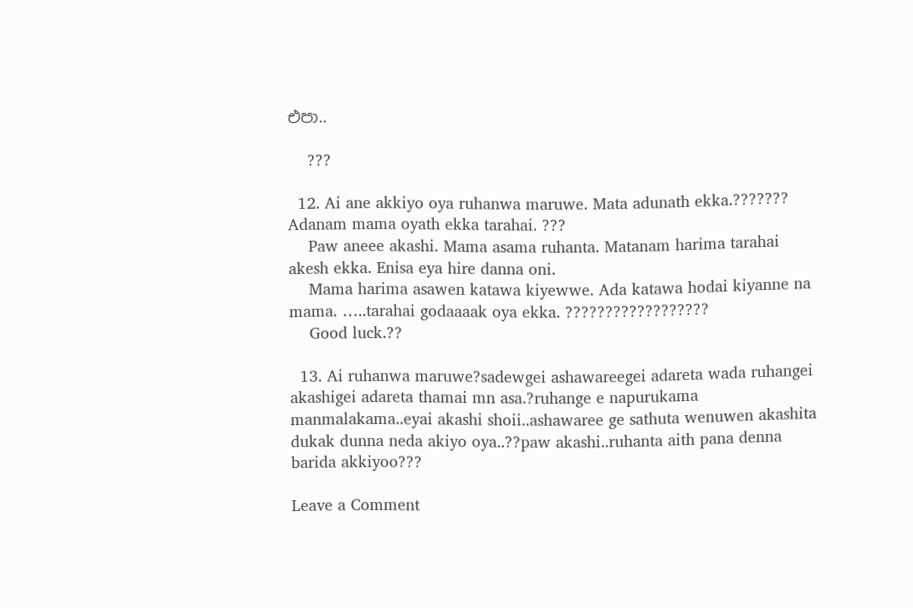එපා..

    ???

  12. Ai ane akkiyo oya ruhanwa maruwe. Mata adunath ekka.??????? Adanam mama oyath ekka tarahai. ???
    Paw aneee akashi. Mama asama ruhanta. Matanam harima tarahai akesh ekka. Enisa eya hire danna oni.
    Mama harima asawen katawa kiyewwe. Ada katawa hodai kiyanne na mama. …..tarahai godaaaak oya ekka. ??????????????????
    Good luck.??

  13. Ai ruhanwa maruwe?sadewgei ashawareegei adareta wada ruhangei akashigei adareta thamai mn asa.?ruhange e napurukama manmalakama..eyai akashi shoii..ashawaree ge sathuta wenuwen akashita dukak dunna neda akiyo oya..??paw akashi..ruhanta aith pana denna barida akkiyoo???

Leave a Comment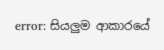error: සියලුම ආකාරයේ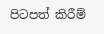පිටපත් කිරීම්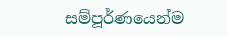සම්පූර්ණයෙන්ම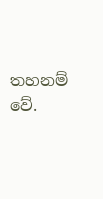තහනම් වේ.